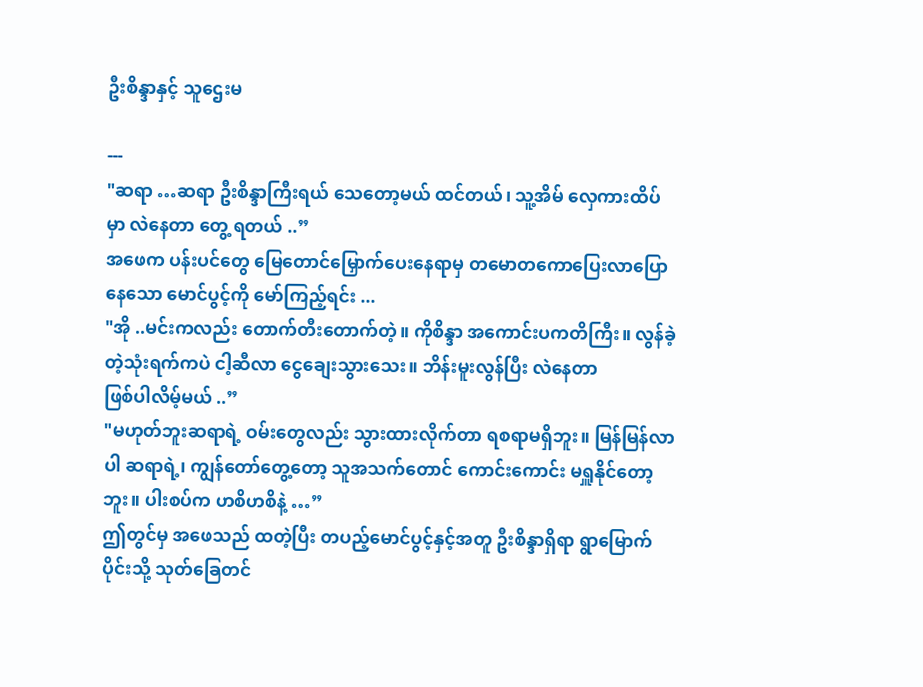ဦးစိန္ဒာနှင့် သူဌေးမ

---
"ဆရာ …ဆရာ ဦးစိန္ဒာကြီးရယ် သေတော့မယ် ထင်တယ်၊ သူ့အိမ် လှေကားထိပ်မှာ လဲနေတာ တွေ့ ရတယ် ..”
အဖေက ပန်းပင်တွေ မြေတောင်မြှောက်ပေးနေရာမှ တမောတကောပြေးလာပြောနေသော မောင်ပွင့်ကို မော်ကြည့်ရင်း ...
"အို ..မင်းကလည်း တောက်တီးတောက်တဲ့။ ကိုစိန္ဒာ အကောင်းပကတိကြီး။ လွန်ခဲ့တဲ့သုံးရက်ကပဲ ငါ့ဆီလာ ငွေချေးသွားသေး။ ဘိန်းမူးလွန်ပြီး လဲနေတာ
ဖြစ်ပါလိမ့်မယ် ..”
"မဟုတ်ဘူးဆရာရဲ့ ဝမ်းတွေလည်း သွားထားလိုက်တာ ရစရာမရှိဘူး။ မြန်မြန်လာပါ ဆရာရဲ့၊ ကျွန်တော်တွေ့တော့ သူအသက်တောင် ကောင်းကောင်း မရှူနိုင်တော့ဘူး။ ပါးစပ်က ဟစိဟစိနဲ့ …”
ဤတွင်မှ အဖေသည် ထတဲ့ပြီး တပည့်မောင်ပွင့်နှင့်အတူ ဦးစိန္ဒာရှိရာ ရွာမြောက်ပိုင်းသို့ သုတ်ခြေတင်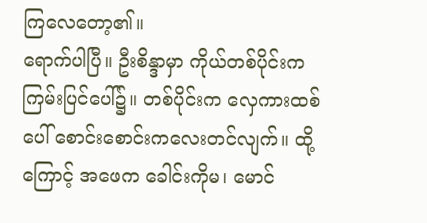ကြလေတော့၏။
ရောက်ပါပြီ။ ဦးစိန္ဒာမှာ ကိုယ်တစ်ပိုင်းက ကြမ်းပြင်ပေါ်၌။ တစ်ပိုင်းက လှေကားထစ်ပေါ် စောင်းစောင်းကလေးတင်လျက်။ ထို့ကြောင့် အဖေက ခေါင်းကိုမ၊ မောင်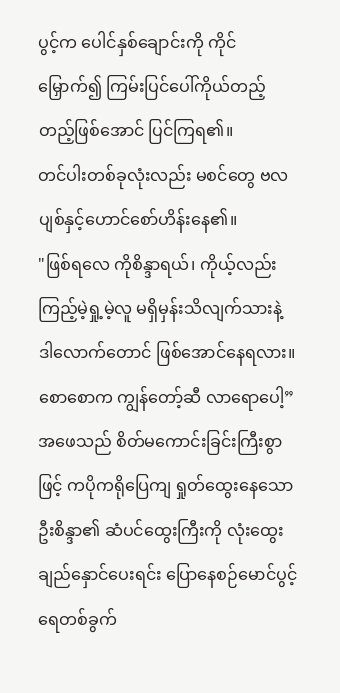ပွင့်က ပေါင်နှစ်ချောင်းကို ကိုင်မြှောက်၍ ကြမ်းပြင်ပေါ်ကိုယ်တည့်တည့်ဖြစ်အောင် ပြင်ကြရ၏။
တင်ပါးတစ်ခုလုံးလည်း မစင်တွေ ဗလပျစ်နှင့်ဟောင်စော်ဟိန်းနေ၏။
"ဖြစ်ရလေ ကိုစိန္ဒာရယ်၊ ကိုယ့်လည်း ကြည့်မဲ့ရှု့မဲ့လူ မရှိမှန်းသိလျက်သားနဲ့ ဒါလောက်တောင် ဖြစ်အောင်နေရလား။ စောစောက ကျွန်တော့်ဆီ လာရောပေါ့”
အဖေသည် စိတ်မကောင်းခြင်းကြီးစွာဖြင့် ကပိုကရိုပြေကျ ရှုတ်ထွေးနေသော ဦးစိန္ဒာ၏ ဆံပင်ထွေးကြီးကို လုံးထွေးချည်နှောင်ပေးရင်း ပြောနေစဉ်မောင်ပွင့် ရေတစ်ခွက်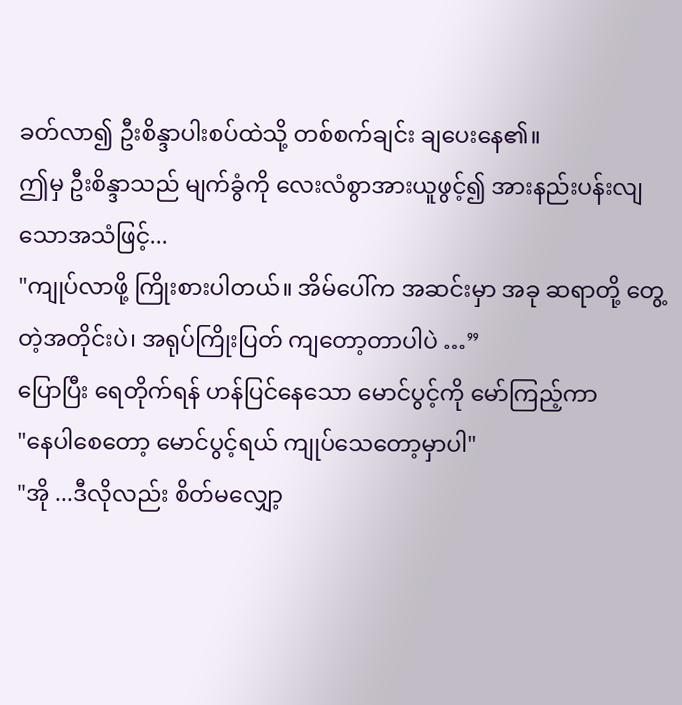ခတ်လာ၍ ဦးစိန္ဒာပါးစပ်ထဲသို့ တစ်စက်ချင်း ချပေးနေ၏။
ဤမှ ဦးစိန္ဒာသည် မျက်ခွံကို လေးလံစွာအားယူဖွင့်၍ အားနည်းပန်းလျသောအသံဖြင့်...
"ကျုပ်လာဖို့ ကြိုးစားပါတယ်။ အိမ်ပေါ်က အဆင်းမှာ အခု ဆရာတို့ တွေ့တဲ့အတိုင်းပဲ၊ အရုပ်ကြိုးပြတ် ကျတော့တာပါပဲ …”
ပြောပြီး ရေတိုက်ရန် ဟန်ပြင်နေသော မောင်ပွင့်ကို မော်ကြည့်ကာ
"နေပါစေတော့ မောင်ပွင့်ရယ် ကျုပ်သေတော့မှာပါ"
"အို ...ဒီလိုလည်း စိတ်မလျှော့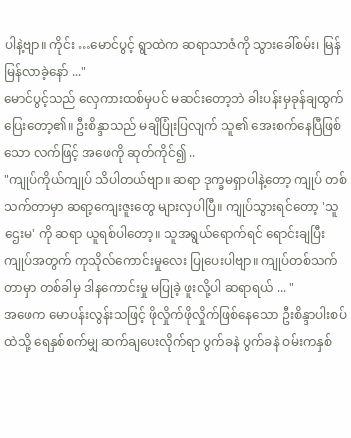ပါနဲ့ဗျာ။ ကိုင်း …မောင်ပွင့် ရွာထဲက ဆရာသာဇံကို သွားခေါ်စမ်း၊ မြန်မြန်လာခဲ့နော် ..."
မောင်ပွင့်သည် လှေကားထစ်မှပင် မဆင်းတော့ဘဲ ခါးပန်းမှခုန်ချထွက်ပြေးတော့၏။ ဦးစိန္ဒာသည် မချိပြုံးပြလျက် သူ၏ အေးစက်နေပြီဖြစ်သော လက်ဖြင့် အဖေကို ဆုတ်ကိုင်၍ ..
"ကျုပ်ကိုယ်ကျုပ် သိပါတယ်ဗျာ။ ဆရာ ဒုက္ခမရှာပါနဲ့တော့ ကျုပ် တစ်သက်တာမှာ ဆရာ့ကျေးဇူးတွေ များလှပါပြီ။ ကျုပ်သွားရင်တော့ 'သူဌေးမ' ကို ဆရာ ယူရစ်ပါတော့။ သူအရွယ်ရောက်ရင် ရောင်းချပြီး ကျုပ်အတွက် ကုသိုလ်ကောင်းမှုလေး ပြုပေးပါဗျာ။ ကျုပ်တစ်သက်တာမှာ တစ်ခါမှ ဒါနကောင်းမှု မပြုခဲ့ ဖူးလို့ပါ ဆရာရယ် ... "
အဖေက မောပန်းလွန်းသဖြင့် ဖိုလှိုက်ဖိုလှိုက်ဖြစ်နေသော ဦးစိန္ဒာပါးစပ်ထဲသို့ ရေနှစ်စက်မျှ ဆက်ချပေးလိုက်ရာ ပွက်ခနဲ ပွက်ခနဲ ဝမ်းကနှစ်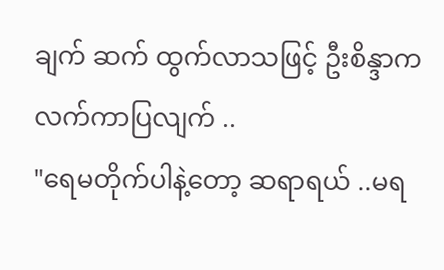ချက် ဆက် ထွက်လာသဖြင့် ဦးစိန္ဒာက လက်ကာပြလျက် ..
"ရေမတိုက်ပါနဲ့တော့ ဆရာရယ် ..မရ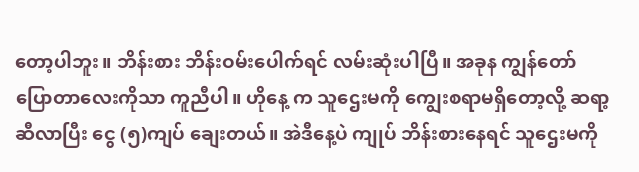တော့ပါဘူး။ ဘိန်းစား ဘိန်းဝမ်းပေါက်ရင် လမ်းဆုံးပါပြီ။ အခုန ကျွန်တော်ပြောတာလေးကိုသာ ကူညီပါ။ ဟိုနေ့ က သူဌေးမကို ကျွေးစရာမရှိတော့လို့ ဆရာ့ဆီလာပြီး ငွေ (၅)ကျပ် ချေးတယ်။ အဲဒီနေ့ပဲ ကျုပ် ဘိန်းစားနေရင် သူဌေးမကို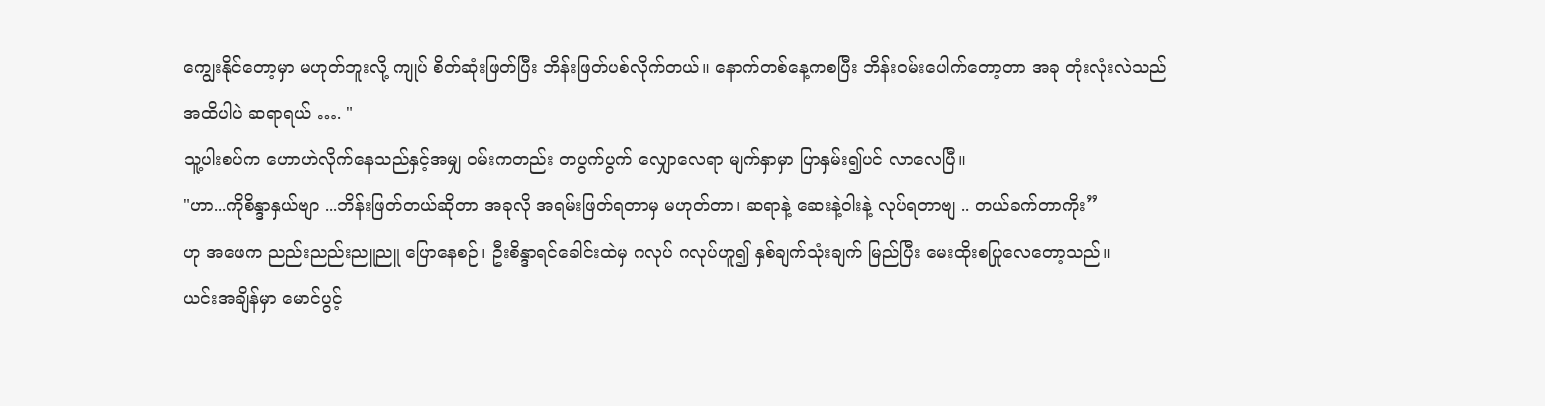ကျွေးနိုင်တော့မှာ မဟုတ်ဘူးလို့ ကျုပ် စိတ်ဆုံးဖြတ်ပြီး ဘိန်းဖြတ်ပစ်လိုက်တယ်။ နောက်တစ်နေ့ကစပြီး ဘိန်းဝမ်းပေါက်တော့တာ အခု တုံးလုံးလဲသည်အထိပါပဲ ဆရာရယ် …. "
သူ့ပါးစပ်က ဟောဟဲလိုက်နေသည်နှင့်အမျှ ဝမ်းကတည်း တပွက်ပွက် လျှောလေရာ မျက်နှာမှာ ပြာနှမ်း၍ပင် လာလေပြီ။
"ဟာ...ကိုစိန္ဒာနှယ်ဗျာ ...ဘိန်းဖြတ်တယ်ဆိုတာ အခုလို အရမ်းဖြတ်ရတာမှ မဟုတ်တာ၊ ဆရာနဲ့ ဆေးနဲ့ဝါးနဲ့ လုပ်ရတာဗျ .. တယ်ခက်တာကိုး”
ဟု အဖေက ညည်းညည်းညူညူ ပြောနေစဉ်၊ ဦးစိန္ဒာရင်ခေါင်းထဲမှ ဂလုပ် ဂလုပ်ဟူ၍ နှစ်ချက်သုံးချက် မြည်ပြီး မေးထိုးစပြုလေတော့သည်။
ယင်းအချိန်မှာ မောင်ပွင့်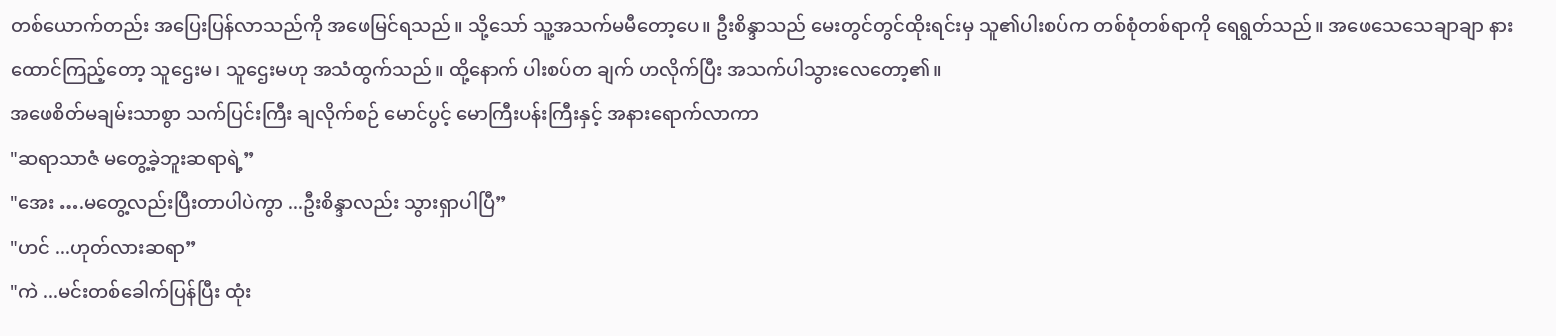တစ်ယောက်တည်း အပြေးပြန်လာသည်ကို အဖေမြင်ရသည်။ သို့သော် သူ့အသက်မမီတော့ပေ။ ဦးစိန္ဒာသည် မေးတွင်တွင်ထိုးရင်းမှ သူ၏ပါးစပ်က တစ်စုံတစ်ရာကို ရေရွတ်သည်။ အဖေသေသေချာချာ နားထောင်ကြည့်တော့ သူဌေးမ၊ သူဌေးမဟု အသံထွက်သည်။ ထို့နောက် ပါးစပ်တ ချက် ဟလိုက်ပြီး အသက်ပါသွားလေတော့၏။
အဖေစိတ်မချမ်းသာစွာ သက်ပြင်းကြီး ချလိုက်စဉ် မောင်ပွင့် မောကြီးပန်းကြီးနှင့် အနားရောက်လာကာ
"ဆရာသာဇံ မတွေ့ခဲ့ဘူးဆရာရဲ့”
"အေး ….မတွေ့လည်းပြီးတာပါပဲကွာ ...ဦးစိန္ဒာလည်း သွားရှာပါပြီ”
"ဟင် ...ဟုတ်လားဆရာ”
"ကဲ ...မင်းတစ်ခေါက်ပြန်ပြီး ထုံး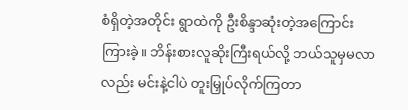စံရှိတဲ့အတိုင်း ရွာထဲကို ဦးစိန္ဒာဆုံးတဲ့အကြောင်း ကြားခဲ့။ ဘိန်းစားလူဆိုးကြီးရယ်လို့ ဘယ်သူမှမလာလည်း မင်းနဲ့ငါပဲ တူးမြှုပ်လိုက်ကြတာ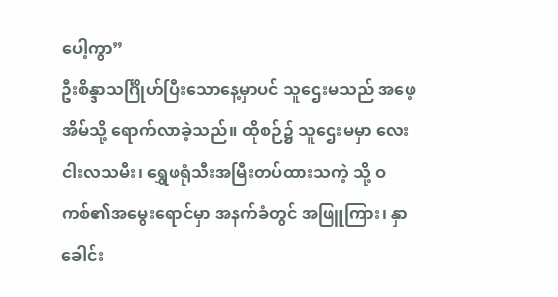ပေါ့ကွာ”
ဦးစိန္ဒာသင်္ဂြိုဟ်ပြီးသောနေ့မှာပင် သူဌေးမသည် အဖေ့အိမ်သို့ ရောက်လာခဲ့သည်။ ထိုစဉ်၌ သူဌေးမမှာ လေးငါးလသမီး၊ ရွှေဖရုံသီးအမြီးတပ်ထားသကဲ့ သို့ ဝကစ်၏အမွေးရောင်မှာ အနက်ခံတွင် အဖြူကြား၊ နှာခေါင်း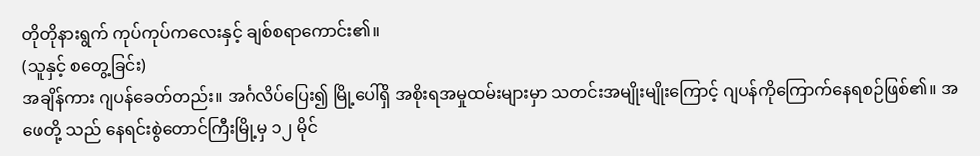တိုတိုနားရွက် ကုပ်ကုပ်ကလေးနှင့် ချစ်စရာကောင်း၏။
(သူနှင့် စတွေ့ခြင်း)
အချိန်ကား ဂျပန်ခေတ်တည်း။ အင်္ဂလိပ်ပြေး၍ မြို့ပေါ်ရှိ အစိုးရအမှုထမ်းများမှာ သတင်းအမျိုးမျိုးကြောင့် ဂျပန်ကိုကြောက်နေရစဉ်ဖြစ်၏။ အဖေတို့ သည် နေရင်းစွဲတောင်ကြီးမြို့မှ ၁၂ မိုင်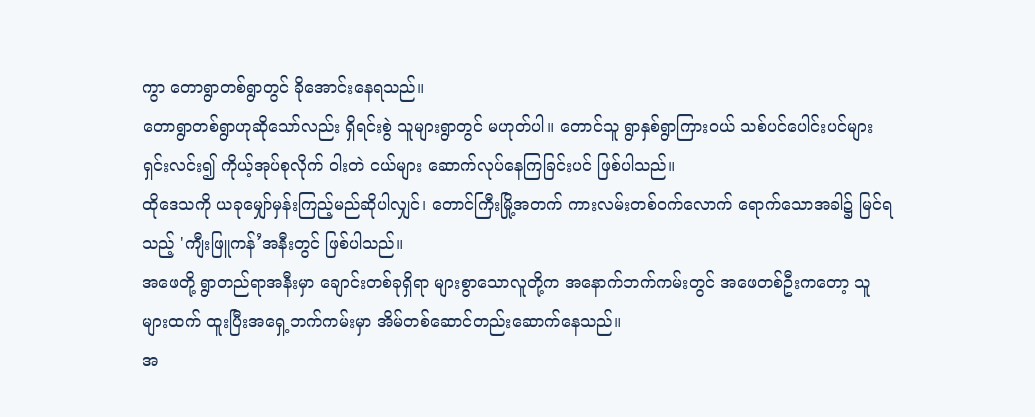ကွာ တောရွာတစ်ရွာတွင် ခိုအောင်းနေရသည်။
တောရွာတစ်ရွာဟုဆိုသော်လည်း ရှိရင်းစွဲ သူများရွာတွင် မဟုတ်ပါ။ တောင်သူ ရွာနှစ်ရွာကြားဝယ် သစ်ပင်ပေါင်းပင်များ ရှင်းလင်း၍ ကိုယ့်အုပ်စုလိုက် ဝါးတဲ ငယ်များ ဆောက်လုပ်နေကြခြင်းပင် ဖြစ်ပါသည်။
ထိုဒေသကို ယခုမျှော်မှန်းကြည့်မည်ဆိုပါလျှင်၊ တောင်ကြီးမြို့အတက် ကားလမ်းတစ်ဝက်လောက် ရောက်သောအခါ၌ မြင်ရသည့် 'ကျီးဖြူကန်’အနီးတွင် ဖြစ်ပါသည်။
အဖေတို့ ရွာတည်ရာအနီးမှာ ချောင်းတစ်ခုရှိရာ များစွာသောလူတို့က အနောက်ဘက်ကမ်းတွင် အဖေတစ်ဦးကတော့ သူများထက် ထူးပြီးအရှေ့ဘက်ကမ်းမှာ အိမ်တစ်ဆောင်တည်းဆောက်နေသည်။
အ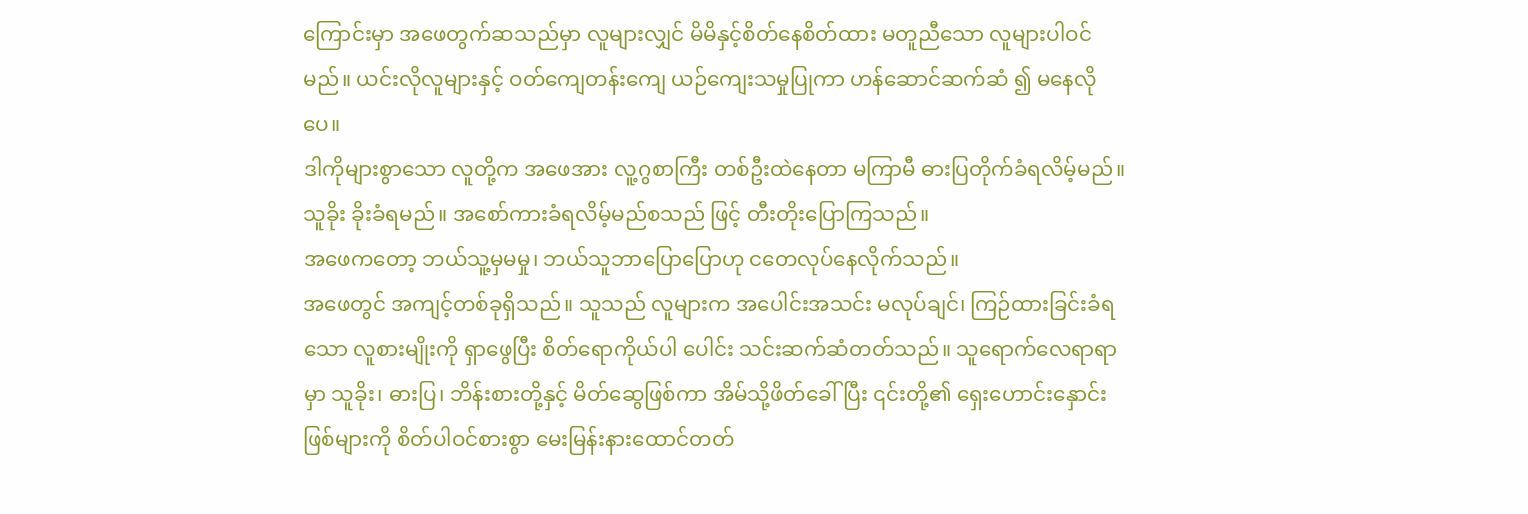ကြောင်းမှာ အဖေတွက်ဆသည်မှာ လူများလျှင် မိမိနှင့်စိတ်နေစိတ်ထား မတူညီသော လူများပါဝင်မည်။ ယင်းလိုလူများနှင့် ဝတ်ကျေတန်းကျေ ယဉ်ကျေးသမှုပြုကာ ဟန်ဆောင်ဆက်ဆံ ၍ မနေလိုပေ။
ဒါကိုများစွာသော လူတို့က အဖေအား လူ့ဂွစာကြီး တစ်ဦးထဲနေတာ မကြာမီ ဓားပြတိုက်ခံရလိမ့်မည်။ သူခိုး ခိုးခံရမည်။ အစော်ကားခံရလိမ့်မည်စသည် ဖြင့် တီးတိုးပြောကြသည်။
အဖေကတော့ ဘယ်သူ့မှမမှု၊ ဘယ်သူဘာပြောပြောဟု ငတေလုပ်နေလိုက်သည်။
အဖေတွင် အကျင့်တစ်ခုရှိသည်။ သူသည် လူများက အပေါင်းအသင်း မလုပ်ချင်၊ ကြဉ်ထားခြင်းခံရသော လူစားမျိုးကို ရှာဖွေပြီး စိတ်ရောကိုယ်ပါ ပေါင်း သင်းဆက်ဆံတတ်သည်။ သူရောက်လေရာရာမှာ သူခိုး၊ ဓားပြ၊ ဘိန်းစားတို့နှင့် မိတ်ဆွေဖြစ်ကာ အိမ်သို့ဖိတ်ခေါ်ပြီး ၎င်းတို့၏ ရှေးဟောင်းနှောင်းဖြစ်များကို စိတ်ပါဝင်စားစွာ မေးမြန်းနားထောင်တတ်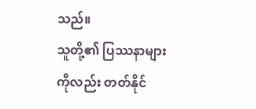သည်။
သူတို့၏ ပြဿနာများကိုလည်း တတ်နိုင်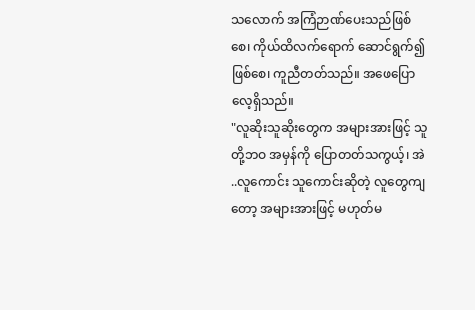သလောက် အကြံဉာဏ်ပေးသည်ဖြစ်စေ၊ ကိုယ်ထိလက်ရောက် ဆောင်ရွက်၍ဖြစ်စေ၊ ကူညီတတ်သည်။ အဖေပြောလေ့ရှိသည်။
"လူဆိုးသူဆိုးတွေက အများအားဖြင့် သူတို့ဘဝ အမှန်ကို ပြောတတ်သကွယ့်၊ အဲ ..လူကောင်း သူကောင်းဆိုတဲ့ လူတွေကျတော့ အများအားဖြင့် မဟုတ်မ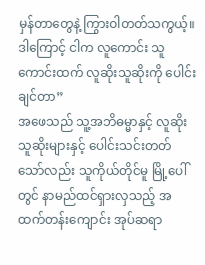မှန်တာတွေနဲ့ ကြွားဝါတတ်သကွယ့်။ ဒါကြောင့် ငါက လူကောင်း သူကောင်းထက် လူဆိုးသူဆိုးကို ပေါင်းချင်တာ”
အဖေသည် သူ့အဘိဓမ္မာနှင့် လူဆိုးသူဆိုးများနှင့် ပေါင်းသင်းတတ်သော်လည်း သူကိုယ်တိုင်မူ မြို့ပေါ်တွင် နာမည်ထင်ရှားလှသည့် အထက်တန်းကျောင်း အုပ်ဆရာ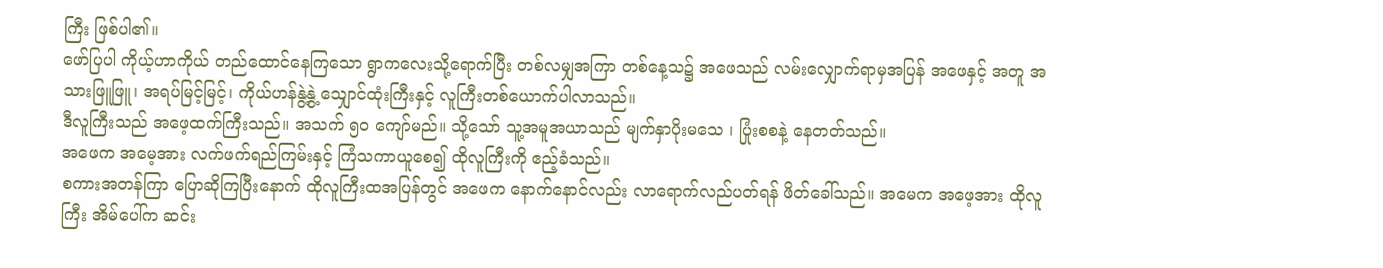ကြီး ဖြစ်ပါ၏။
ဖော်ပြပါ ကိုယ့်ဟာကိုယ် တည်ထောင်နေကြသော ရွာကလေးသို့ရောက်ပြီး တစ်လမျှအကြာ တစ်နေ့သ၌ အဖေသည် လမ်းလျှောက်ရာမှအပြန် အဖေနှင့် အတူ အသားဖြူဖြူ၊ အရပ်မြင့်မြင့်၊ ကိုယ်ဟန်နွဲ့နွဲ့ သျှောင်ထုံးကြီးနှင့် လူကြီးတစ်ယောက်ပါလာသည်။
ဒီလူကြီးသည် အဖေ့ထက်ကြီးသည်။ အသက် ၅ဝ ကျော်မည်။ သို့သော် သူ့အမူအယာသည် မျက်နှာပိုးမသေ ၊ ပြုံးစစနဲ့ နေတတ်သည်။
အဖေက အမေ့အား လက်ဖက်ရည်ကြမ်းနှင့် ကြံသကာယူစေ၍ ထိုလူကြီးကို ဧည့်ခံသည်။
စကားအတန်ကြာ ပြောဆိုကြပြီးနောက် ထိုလူကြီးထအပြန်တွင် အဖေက နောက်နောင်လည်း လာရောက်လည်ပတ်ရန် ဖိတ်ခေါ်သည်။ အမေက အဖေ့အား ထိုလူကြီး အိမ်ပေါ်က ဆင်း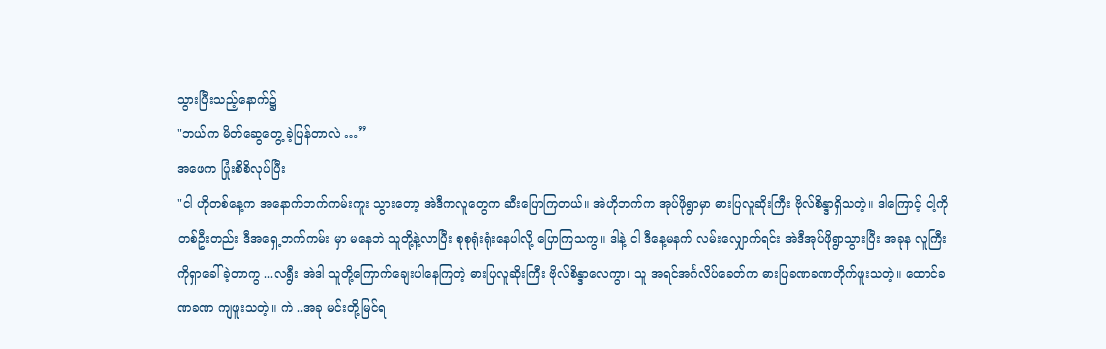သွားပြီးသည့်နောက်၌
"ဘယ်က မိတ်ဆွေတွေ့ ခဲ့ပြန်တာလဲ …”
အဖေက ပြုံးစိစိလုပ်ပြီး
"ငါ ဟိုတစ်နေ့က အနောက်ဘက်ကမ်းကူး သွားတော့ အဲဒီကလူတွေက ဆီးပြောကြတယ်။ အဲဟိုဘက်က အုပ်ဖိုရွာမှာ ဓားပြလူဆိုးကြီး ဗိုလ်စိန္ဒာရှိသတဲ့။ ဒါကြောင့် ငါ့ကိုတစ်ဦးတည်း ဒီအရှေ့ဘက်ကမ်း မှာ မနေဘဲ သူတို့နဲ့လာပြီး စုစုရုံးရုံးနေပါလို့ ပြောကြသကွ။ ဒါနဲ့ ငါ ဒီနေ့မနက် လမ်းလျှောက်ရင်း အဲဒီအုပ်ဖိုရွာသွားပြီး အခုန လူကြီးကိုရှာခေါ်ခဲ့တာကွ ...လရွီး အဲဒါ သူတို့ကြောက်ချေးပါနေကြတဲ့ ဓားပြလူဆိုးကြီး ဗိုလ်စိန္ဒာလေကွာ၊ သူ အရင်အင်္ဂလိပ်ခေတ်က ဓားပြခဏခဏတိုက်ဖူးသတဲ့။ ထောင်ခဏခဏ ကျဖူးသတဲ့။ ကဲ ..အခု မင်းတို့မြင်ရ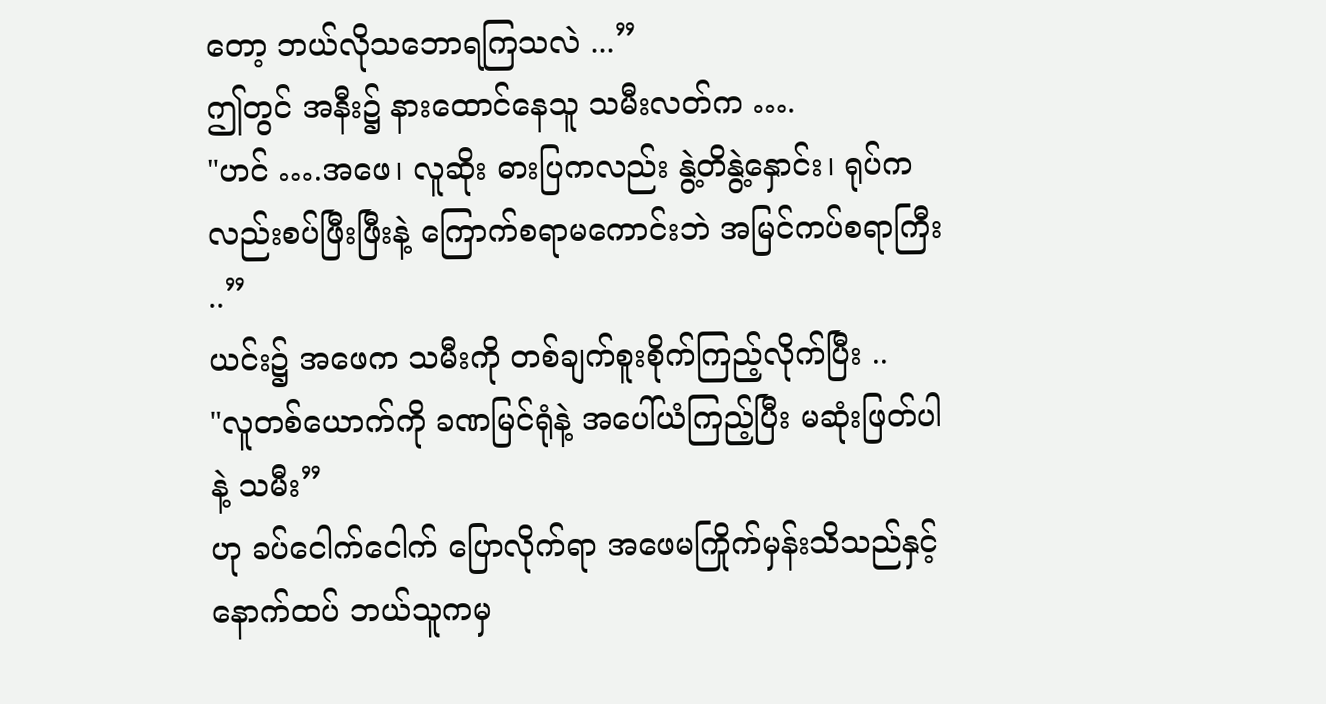တော့ ဘယ်လိုသဘောရကြသလဲ ...”
ဤတွင် အနီး၌ နားထောင်နေသူ သမီးလတ်က ….
"ဟင် ….အဖေ၊ လူဆိုး ဓားပြကလည်း နွဲ့တိနွဲ့နှောင်း၊ ရုပ်ကလည်းစပ်ဖြီးဖြီးနဲ့ ကြောက်စရာမကောင်းဘဲ အမြင်ကပ်စရာကြီး ..”
ယင်း၌ အဖေက သမီးကို တစ်ချက်စူးစိုက်ကြည့်လိုက်ပြီး ..
"လူတစ်ယောက်ကို ခဏမြင်ရုံနဲ့ အပေါ်ယံကြည့်ပြီး မဆုံးဖြတ်ပါနဲ့ သမီး”
ဟု ခပ်ငေါက်ငေါက် ပြောလိုက်ရာ အဖေမကြိုက်မှန်းသိသည်နှင့် နောက်ထပ် ဘယ်သူကမှ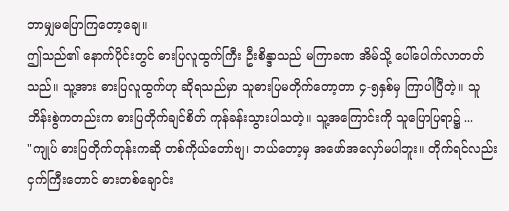ဘာမျှမပြောကြတော့ချေ။
ဤသည်၏ နောက်ပိုင်းတွင် ဓားပြလူထွက်ကြီး ဦးစိန္ဒာသည် မကြာခဏ အိမ်သို့ ပေါ်ပေါက်လာတတ်သည်။ သူ့အား ဓားပြလူထွက်ဟု ဆိုရသည်မှာ သူဓားပြမတိုက်တော့တာ ၄-၅နှစ်မှ ကြာပါပြီတဲ့။ သူ ဘိန်းစွဲကတည်းက ဓားပြတိုက်ချင်စိတ် ကုန်ခန်းသွားပါသတဲ့။ သူ့အကြောင်းကို သူပြောပြရာ၌ ...
"ကျုပ် ဓားပြတိုက်တုန်းကဆို တစ်ကိုယ်တော်ဗျ၊ ဘယ်တော့မှ အဖော်အလှော်မပါဘူး။ တိုက်ရင်လည်း ငှက်ကြီးတောင် ဓားတစ်ချောင်း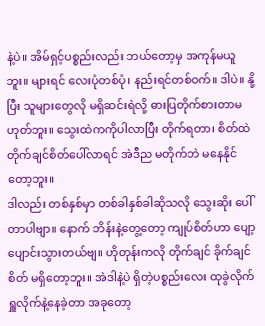နဲ့ပဲ။ အိမ်ရှင့်ပစ္စည်းလည်း ဘယ်တော့မှ အကုန်မယူဘူး။ များရင် လေးပုံတစ်ပုံ၊ နည်းရင်တစ်ဝက်။ ဒါပဲ။ နို့ပြီး သူများတွေလို မရှိဆင်းရဲလို့ ဓားပြတိုက်စားတာမဟုတ်ဘူး။ သွေးထဲကကိုပါလာပြီး တိုက်ရတာ၊ စိတ်ထဲ တိုက်ချင်စိတ်ပေါ်လာရင် အဲဒီည မတိုက်ဘဲ မနေနိုင်တော့ဘူး။
ဒါလည်း တစ်နှစ်မှာ တစ်ခါနှစ်ခါဆိုသလို သွေးဆိုး ပေါ်တာပါဗျာ။ နောက် ဘိန်းနဲ့တွေ့တော့ ကျုပ်စိတ်ဟာ ပျော့ပျောင်းသွားတယ်ဗျ။ ဟိုတုန်းကလို တိုက်ချင် ခိုက်ချင်စိတ် မရှိတော့ဘူး။ အဲဒါနဲ့ပဲ ရှိတဲ့ပစ္စည်းလေး ထုခွဲလိုက် ရှူလိုက်နဲ့နေခဲ့တာ အခုတော့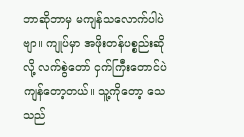ဘာဆိုဘာမှ မကျန်သလောက်ပါပဲဗျာ။ ကျုပ်မှာ အဖိုးတန်ပစ္စည်းဆိုလို့ လက်စွဲတော် ငှက်ကြီးတောင်ပဲ ကျန်တော့တယ်။ သူ့ကိုတော့ သေသည်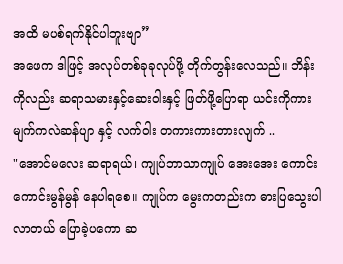အထိ မပစ်ရက်နိုင်ပါဘူးဗျာ”
အဖေက ဒါဖြင့် အလုပ်တစ်ခုခုလုပ်ဖို့ တိုက်တွန်းလေသည်။ ဘိန်းကိုလည်း ဆရာသမားနှင့်ဆေးဝါးနှင့် ဖြတ်ဖို့ပြောရာ ယင်းကိုကား မျက်ကလဲဆန်ပျာ နှင့် လက်ဝါး တကားကားတားလျက် ..
"အောင်မလေး ဆရာရယ်၊ ကျုပ်ဘာသာကျုပ် အေးအေး ကောင်းကောင်းမွန်မွန် နေပါရစေ။ ကျုပ်က မွေးကတည်းက ဓားပြသွေးပါလာတယ် ပြောခဲ့ပကော ဆ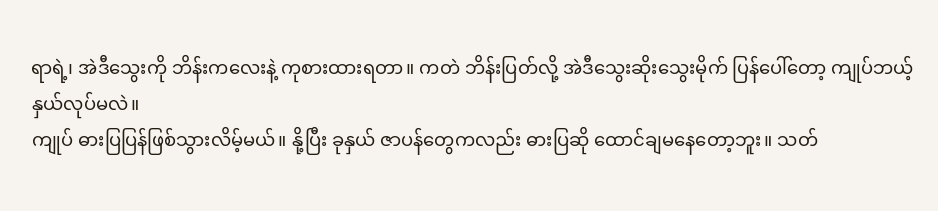ရာရဲ့၊ အဲဒီသွေးကို ဘိန်းကလေးနဲ့ ကုစားထားရတာ။ ကတဲ ဘိန်းပြတ်လို့ အဲဒီသွေးဆိုးသွေးမိုက် ပြန်ပေါ်တော့ ကျုပ်ဘယ့်နှယ်လုပ်မလဲ။
ကျုပ် ဓားပြပြန်ဖြစ်သွားလိမ့်မယ်။ နို့ပြီး ခုနှယ် ဇာပန်တွေကလည်း ဓားပြဆို ထောင်ချမနေတော့ဘူး။ သတ်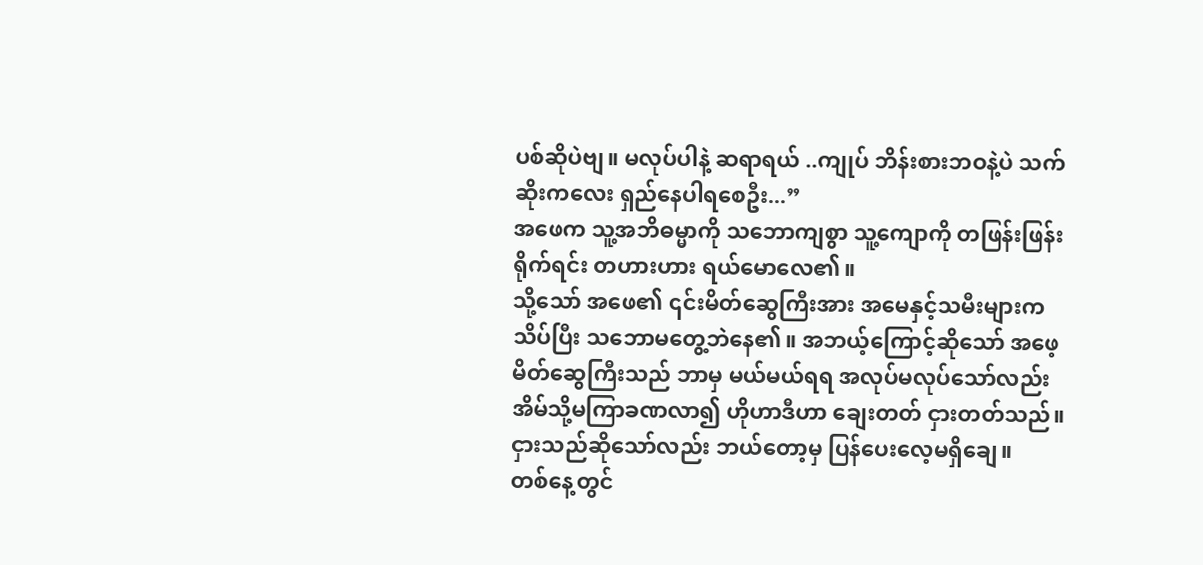ပစ်ဆိုပဲဗျ။ မလုပ်ပါနဲ့ ဆရာရယ် ..ကျုပ် ဘိန်းစားဘဝနဲ့ပဲ သက်ဆိုးကလေး ရှည်နေပါရစေဦး...”
အဖေက သူ့အဘိဓမ္မာကို သဘောကျစွာ သူ့ကျောကို တဖြန်းဖြန်းရိုက်ရင်း တဟားဟား ရယ်မောလေ၏။
သို့သော် အဖေ၏ ၎င်းမိတ်ဆွေကြီးအား အမေနှင့်သမီးများကသိပ်ပြီး သဘောမတွေ့ဘဲနေ၏။ အဘယ့်ကြောင့်ဆိုသော် အဖေ့မိတ်ဆွေကြီးသည် ဘာမှ မယ်မယ်ရရ အလုပ်မလုပ်သော်လည်း အိမ်သို့မကြာခဏလာ၍ ဟိုဟာဒီဟာ ချေးတတ် ငှားတတ်သည်။ ငှားသည်ဆိုသော်လည်း ဘယ်တော့မှ ပြန်ပေးလေ့မရှိချေ။
တစ်နေ့တွင်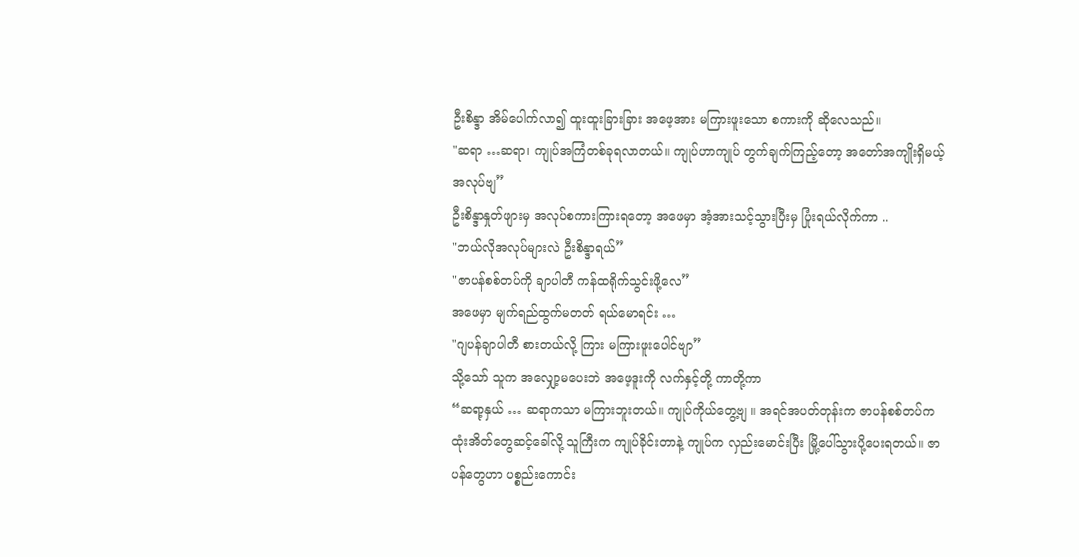ဦးစိန္ဒာ အိမ်ပေါက်လာ၍ ထူးထူးခြားခြား အဖေ့အား မကြားဖူးသော စကားကို ဆိုလေသည်။
"ဆရာ …ဆရာ၊ ကျုပ်အကြံတစ်ခုရလာတယ်။ ကျုပ်ဟာကျုပ် တွက်ချက်ကြည့်တော့ အတော်အကျိုးရှိမယ့် အလုပ်ဗျ”
ဦးစိန္ဒာနှုတ်ဖျားမှ အလုပ်စကားကြားရတော့ အဖေမှာ အံ့အားသင့်သွားပြီးမှ ပြုံးရယ်လိုက်ကာ ..
"ဘယ်လိုအလုပ်များလဲ ဦးစိန္ဒာရယ်”
"ဇာပန်စစ်တပ်ကို ချာပါတီ ကန်ထရိုက်သွင်းဖို့လေ”
အဖေမှာ မျက်ရည်ထွက်မတတ် ရယ်မောရင်း …
"ဂျပန်ချာပါတီ စားတယ်လို့ ကြား မကြားဖူးပေါင်ဗျာ”
သို့သော် သူက အလျှော့မပေးဘဲ အဖေ့ဒူးကို လက်နှင့်တို့ ကာတို့ကာ
“ဆရာ့နှယ် … ဆရာကသာ မကြားဘူးတယ်။ ကျုပ်ကိုယ်တွေ့ဗျ ။ အရင်အပတ်တုန်းက ဇာပန်စစ်တပ်က ထုံးအိတ်တွေဆင့်ခေါ်လို့ သူကြီးက ကျုပ်ခိုင်းတာနဲ့ ကျုပ်က လှည်းမောင်းပြီး မြို့ပေါ်သွားပို့ပေးရတယ်။ ဇာပန်တွေဟာ ပစ္စည်းကောင်း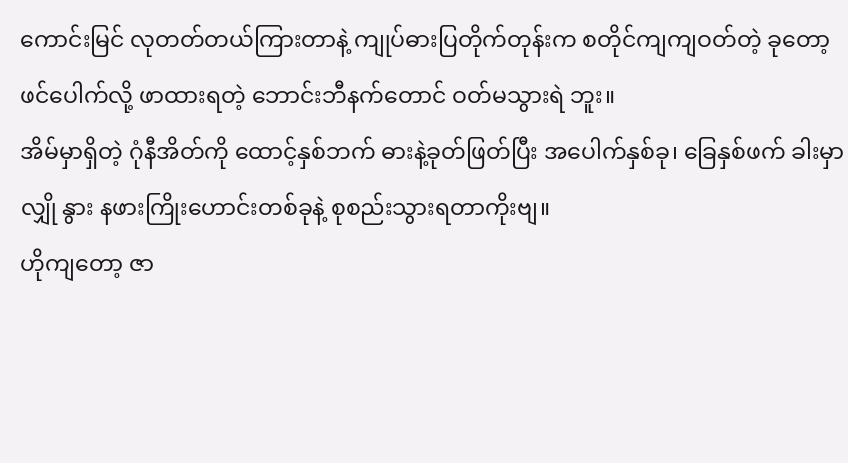ကောင်းမြင် လုတတ်တယ်ကြားတာနဲ့ ကျုပ်ဓားပြတိုက်တုန်းက စတိုင်ကျကျဝတ်တဲ့ ခုတော့ ဖင်ပေါက်လို့ ဖာထားရတဲ့ ဘောင်းဘီနက်တောင် ဝတ်မသွားရဲ ဘူး။
အိမ်မှာရှိတဲ့ ဂုံနီအိတ်ကို ထောင့်နှစ်ဘက် ဓားနဲ့ခုတ်ဖြတ်ပြီး အပေါက်နှစ်ခု၊ ခြေနှစ်ဖက် ခါးမှာလျှို နွား နဖားကြိုးဟောင်းတစ်ခုနဲ့ စုစည်းသွားရတာကိုးဗျ။
ဟိုကျတော့ ဇာ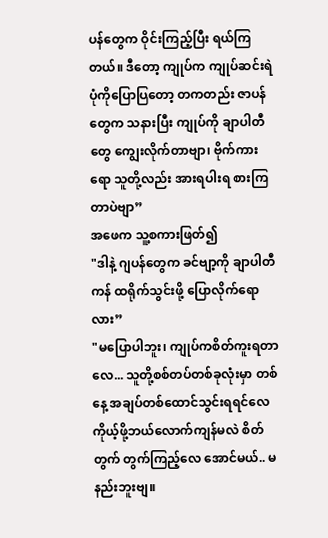ပန်တွေက ဝိုင်းကြည့်ပြီး ရယ်ကြတယ်။ ဒီတော့ ကျုပ်က ကျုပ်ဆင်းရဲပုံကိုပြောပြတော့ တကတည်း ဇာပန်တွေက သနားပြီး ကျုပ်ကို ချာပါတီတွေ ကျွေးလိုက်တာဗျာ၊ ဗိုက်ကားရော သူတို့လည်း အားရပါးရ စားကြတာပဲဗျာ”
အဖေက သူ့စကားဖြတ်၍
"ဒါနဲ့ ဂျပန်တွေက ခင်ဗျာ့ကို ချာပါတီကန် ထရိုက်သွင်းဖို့ ပြောလိုက်ရောလား”
"မပြောပါဘူး၊ ကျုပ်ကစိတ်ကူးရတာလေ... သူတို့စစ်တပ်တစ်ခုလုံးမှာ တစ်နေ့ အချပ်တစ်ထောင်သွင်းရရင်လေ ကိုယ့်ဖို့ဘယ်လောက်ကျန်မလဲ စိတ်တွက် တွက်ကြည့်လေ အောင်မယ်.. မနည်းဘူးဗျ။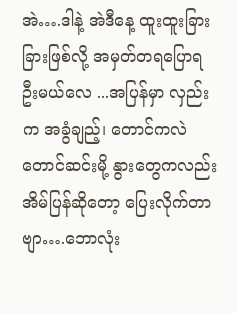အဲ….ဒါနဲ့ အဲဒီနေ့ ထူးထူးခြားခြားဖြစ်လို့ အမှတ်တရပြောရဦးမယ်လေ ...အပြန်မှာ လှည်းက အခွံချည့်၊ တောင်ကလဲ တောင်ဆင်းမို့ နွားတွေကလည်း အိမ်ပြန်ဆိုတော့ ပြေးလိုက်တာဗျာ….ဘောလုံး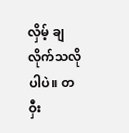လှိမ့် ချလိုက်သလိုပါပဲ။ တဝှီး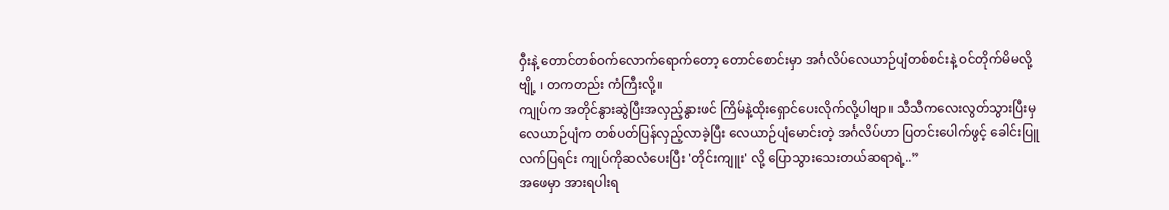ဝှီးနဲ့ တောင်တစ်ဝက်လောက်ရောက်တော့ တောင်စောင်းမှာ အင်္ဂလိပ်လေယာဉ်ပျံတစ်စင်းနဲ့ ဝင်တိုက်မိမလို့ဗျို့ ၊ တကတည်း ကံကြီးလို့။
ကျုပ်က အတိုင်နွားဆွဲပြီးအလှည့်နွားဖင် ကြိမ်နဲ့ထိုးရှောင်ပေးလိုက်လို့ပါဗျာ။ သီသီကလေးလွတ်သွားပြီးမှ လေယာဉ်ပျံက တစ်ပတ်ပြန်လှည့်လာခဲ့ပြီး လေယာဉ်ပျံမောင်းတဲ့ အင်္ဂလိပ်ဟာ ပြတင်းပေါက်ဖွင့် ခေါင်းပြူလက်ပြရင်း ကျုပ်ကိုဆလံပေးပြီး 'တိုင်းကျူး' လို့ ပြောသွားသေးတယ်ဆရာရဲ့..”
အဖေမှာ အားရပါးရ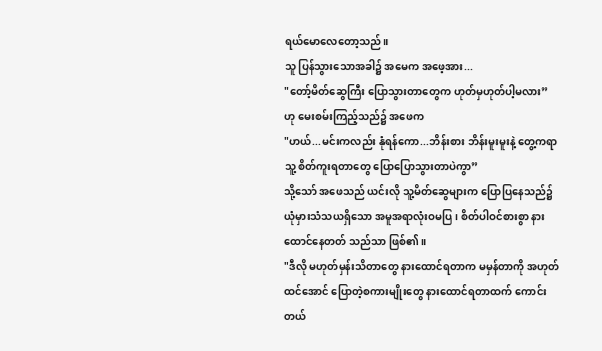ရယ်မောလေတော့သည်။
သူ ပြန်သွားသောအခါ၌ အမေက အဖေ့အား...
"တော့်မိတ်ဆွေကြီး ပြောသွားတာတွေက ဟုတ်မှဟုတ်ပါ့မလား”
ဟု မေးစမ်းကြည့်သည်၌ အဖေက
"ဟယ်...မင်းကလည်း နုံရန်ကော...ဘိန်းစား ဘိန်းမူးမူးနဲ့ တွေ့ကရာ သူ့ စိတ်ကူးရတာတွေ ပြောပြောသွားတာပဲကွာ”
သို့သော် အဖေသည် ယင်းလို သူ့မိတ်ဆွေများက ပြောပြနေသည်၌ ယုံမှားသံသယရှိသော အမူအရာလုံးဝမပြ၊ စိတ်ပါဝင်စားစွာ နားထောင်နေတတ် သည်သာ ဖြစ်၏။
"ဒီလို မဟုတ်မှန်းသိတာတွေ နားထောင်ရတာက မမှန်တာကို အဟုတ်ထင်အောင် ပြောတဲ့စကားမျိုးတွေ နားထောင်ရတာထက် ကောင်းတယ်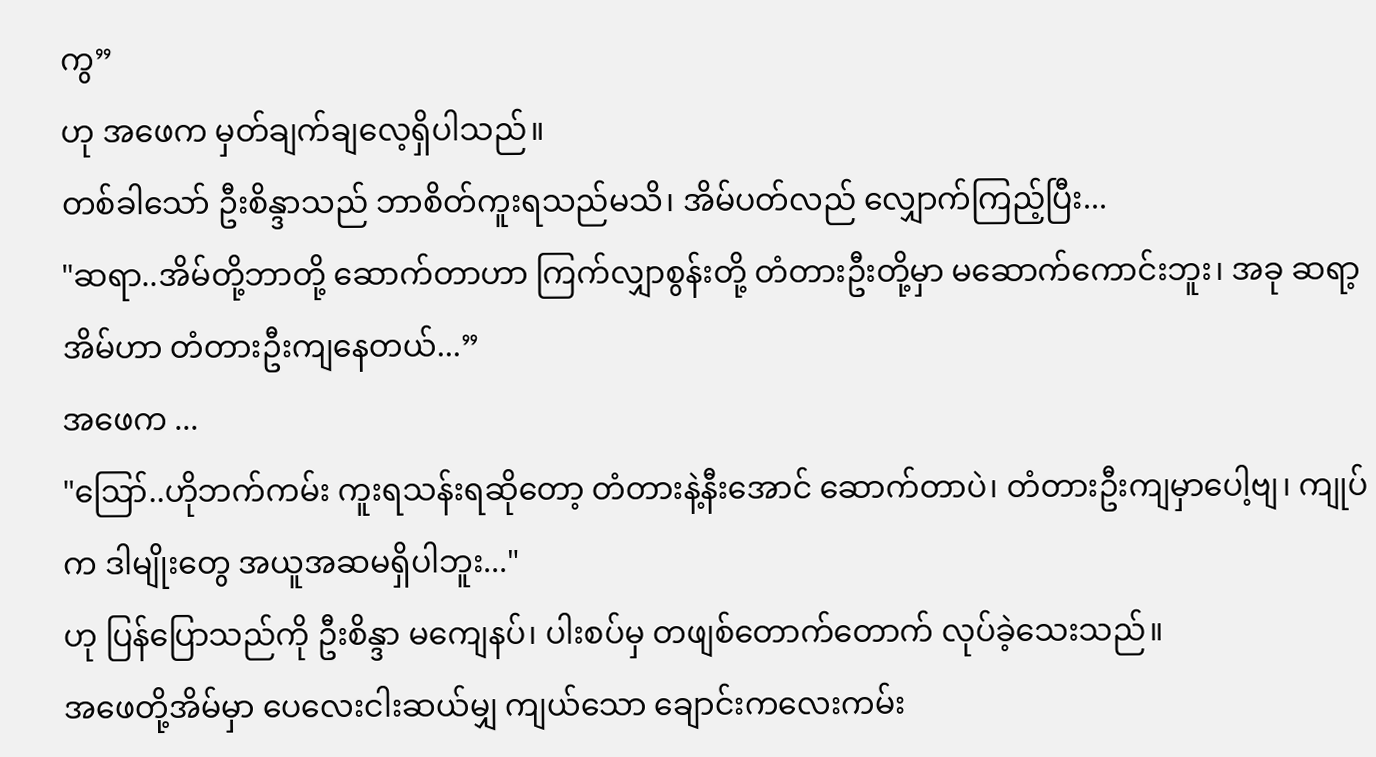ကွ”
ဟု အဖေက မှတ်ချက်ချလေ့ရှိပါသည်။
တစ်ခါသော် ဦးစိန္ဒာသည် ဘာစိတ်ကူးရသည်မသိ၊ အိမ်ပတ်လည် လျှောက်ကြည့်ပြီး...
"ဆရာ..အိမ်တို့ဘာတို့ ဆောက်တာဟာ ကြက်လျှာစွန်းတို့ တံတားဦးတို့မှာ မဆောက်ကောင်းဘူး၊ အခု ဆရာ့အိမ်ဟာ တံတားဦးကျနေတယ်...”
အဖေက ...
"ဪ..ဟိုဘက်ကမ်း ကူးရသန်းရဆိုတော့ တံတားနဲ့နီးအောင် ဆောက်တာပဲ၊ တံတားဦးကျမှာပေါ့ဗျ၊ ကျုပ်က ဒါမျိုးတွေ အယူအဆမရှိပါဘူး..."
ဟု ပြန်ပြောသည်ကို ဦးစိန္ဒာ မကျေနပ်၊ ပါးစပ်မှ တဖျစ်တောက်တောက် လုပ်ခဲ့သေးသည်။
အဖေတို့အိမ်မှာ ပေလေးငါးဆယ်မျှ ကျယ်သော ချောင်းကလေးကမ်း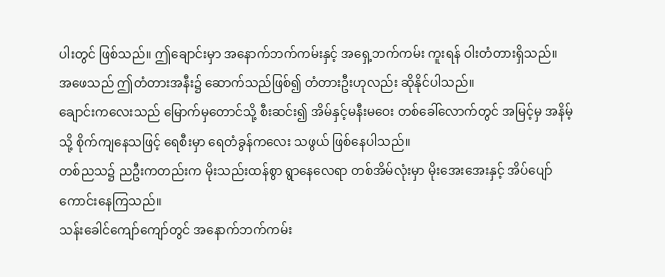ပါးတွင် ဖြစ်သည်။ ဤချောင်းမှာ အနောက်ဘက်ကမ်းနှင့် အရှေ့ဘက်ကမ်း ကူးရန် ဝါးတံတားရှိသည်။
အဖေသည် ဤတံတားအနီး၌ ဆောက်သည်ဖြစ်၍ တံတားဦးဟုလည်း ဆိုနိုင်ပါသည်။
ချောင်းကလေးသည် မြောက်မှတောင်သို့ စီးဆင်း၍ အိမ်နှင့်မနီးမဝေး တစ်ခေါ်လောက်တွင် အမြင့်မှ အနိမ့်သို့ စိုက်ကျနေသဖြင့် ရေစီးမှာ ရေတံခွန်ကလေး သဖွယ် ဖြစ်နေပါသည်။
တစ်ညသ၌ ညဦးကတည်းက မိုးသည်းထန်စွာ ရွာနေလေရာ တစ်အိမ်လုံးမှာ မိုးအေးအေးနှင့် အိပ်ပျော် ကောင်းနေကြသည်။
သန်းခေါင်ကျော်ကျော်တွင် အနောက်ဘက်ကမ်း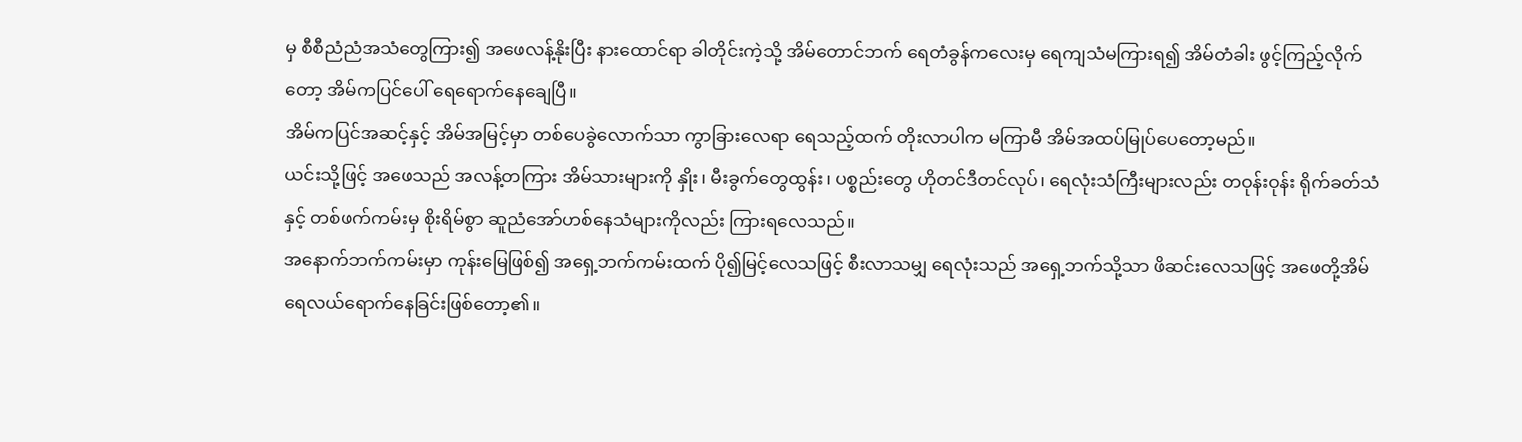မှ စီစီညံညံအသံတွေကြား၍ အဖေလန့်နိုးပြီး နားထောင်ရာ ခါတိုင်းကဲ့သို့ အိမ်တောင်ဘက် ရေတံခွန်ကလေးမှ ရေကျသံမကြားရ၍ အိမ်တံခါး ဖွင့်ကြည့်လိုက်တော့ အိမ်ကပြင်ပေါ် ရေရောက်နေချေပြီ။
အိမ်ကပြင်အဆင့်နှင့် အိမ်အမြင့်မှာ တစ်ပေခွဲလောက်သာ ကွာခြားလေရာ ရေသည့်ထက် တိုးလာပါက မကြာမီ အိမ်အထပ်မြုပ်ပေတော့မည်။
ယင်းသို့ဖြင့် အဖေသည် အလန့်တကြား အိမ်သားများကို နှိုး၊ မီးခွက်တွေထွန်း၊ ပစ္စည်းတွေ ဟိုတင်ဒီတင်လုပ်၊ ရေလုံးသံကြီးများလည်း တဝုန်းဝုန်း ရိုက်ခတ်သံနှင့် တစ်ဖက်ကမ်းမှ စိုးရိမ်စွာ ဆူညံအော်ဟစ်နေသံများကိုလည်း ကြားရလေသည်။
အနောက်ဘက်ကမ်းမှာ ကုန်းမြေဖြစ်၍ အရှေ့ဘက်ကမ်းထက် ပို၍မြင့်လေသဖြင့် စီးလာသမျှ ရေလုံးသည် အရှေ့ဘက်သို့သာ ဖိဆင်းလေသဖြင့် အဖေတို့အိမ် ရေလယ်ရောက်နေခြင်းဖြစ်တော့၏။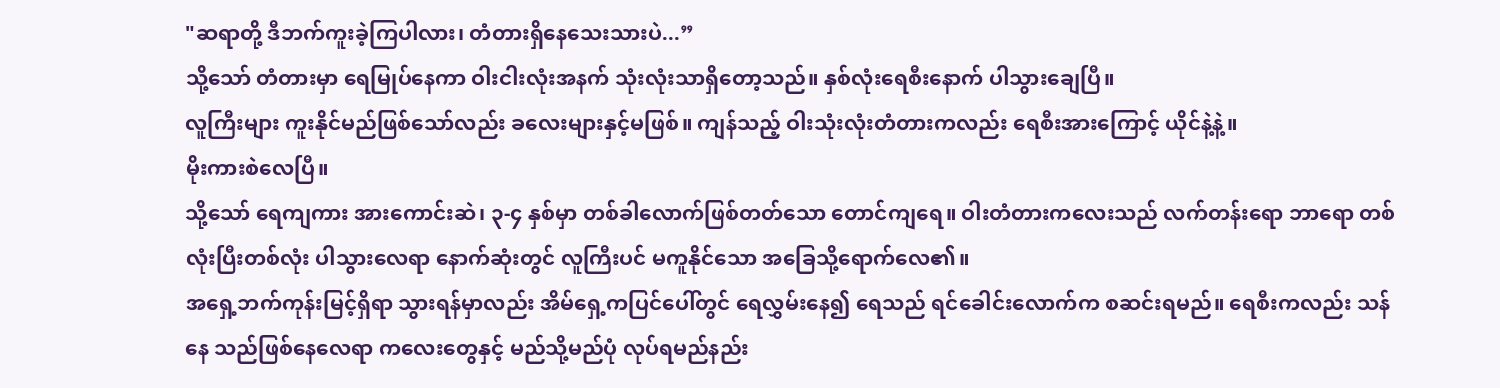"ဆရာတို့ ဒီဘက်ကူးခဲ့ကြပါလား၊ တံတားရှိနေသေးသားပဲ...”
သို့သော် တံတားမှာ ရေမြုပ်နေကာ ဝါးငါးလုံးအနက် သုံးလုံးသာရှိတော့သည်။ နှစ်လုံးရေစီးနောက် ပါသွားချေပြီ။
လူကြီးများ ကူးနိုင်မည်ဖြစ်သော်လည်း ခလေးများနှင့်မဖြစ်။ ကျန်သည့် ဝါးသုံးလုံးတံတားကလည်း ရေစီးအားကြောင့် ယိုင်နဲ့နဲ့။
မိုးကားစဲလေပြီ။
သို့သော် ရေကျကား အားကောင်းဆဲ၊ ၃-၄ နှစ်မှာ တစ်ခါလောက်ဖြစ်တတ်သော တောင်ကျရေ။ ဝါးတံတားကလေးသည် လက်တန်းရော ဘာရော တစ်လုံးပြီးတစ်လုံး ပါသွားလေရာ နောက်ဆုံးတွင် လူကြီးပင် မကူနိုင်သော အခြေသို့ရောက်လေ၏။
အရှေ့ဘက်ကုန်းမြင့်ရှိရာ သွားရန်မှာလည်း အိမ်ရှေ့ကပြင်ပေါ်တွင် ရေလွှမ်းနေ၍ ရေသည် ရင်ခေါင်းလောက်က စဆင်းရမည်။ ရေစီးကလည်း သန်နေ သည်ဖြစ်နေလေရာ ကလေးတွေနှင့် မည်သို့မည်ပုံ လုပ်ရမည်နည်း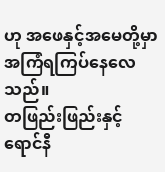ဟု အဖေနှင့်အမေတို့မှာ အကြံရကြပ်နေလေသည်။
တဖြည်းဖြည်းနှင့် ရောင်နီ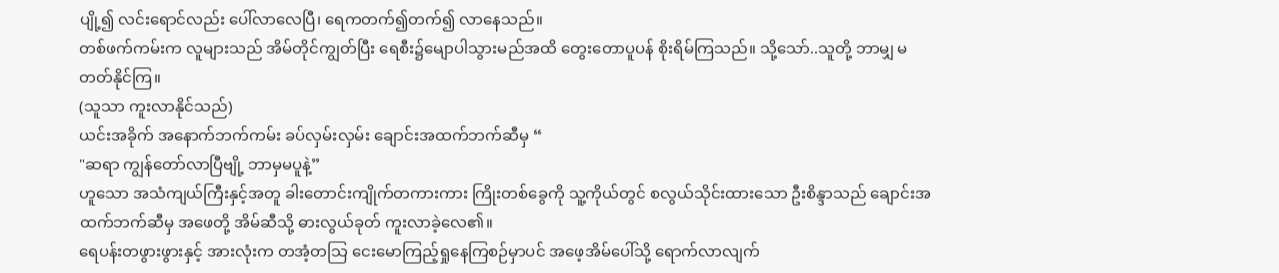ပျို့၍ လင်းရောင်လည်း ပေါ်လာလေပြီ၊ ရေကတက်၍တက်၍ လာနေသည်။
တစ်ဖက်ကမ်းက လူများသည် အိမ်တိုင်ကျွတ်ပြီး ရေစီး၌မျောပါသွားမည်အထိ တွေးတောပူပန် စိုးရိမ်ကြသည်။ သို့သော်..သူတို့ ဘာမျှ မတတ်နိုင်ကြ။
(သူသာ ကူးလာနိုင်သည်)
ယင်းအခိုက် အနောက်ဘက်ကမ်း ခပ်လှမ်းလှမ်း ချောင်းအထက်ဘက်ဆီမှ “
"ဆရာ ကျွန်တော်လာပြီဗျို့ ဘာမှမပူနဲ့”
ဟူသော အသံကျယ်ကြီးနှင့်အတူ ခါးတောင်းကျိုက်တကားကား ကြိုးတစ်ခွေကို သူ့ကိုယ်တွင် စလွယ်သိုင်းထားသော ဦးစိန္ဒာသည် ချောင်းအထက်ဘက်ဆီမှ အဖေတို့ အိမ်ဆီသို့ ဓားလွယ်ခုတ် ကူးလာခဲ့လေ၏။
ရေပန်းတဖွားဖွားနှင့် အားလုံးက တအံ့တသြ ငေးမောကြည့်ရှုနေကြစဉ်မှာပင် အဖေ့အိမ်ပေါ်သို့ ရောက်လာလျက်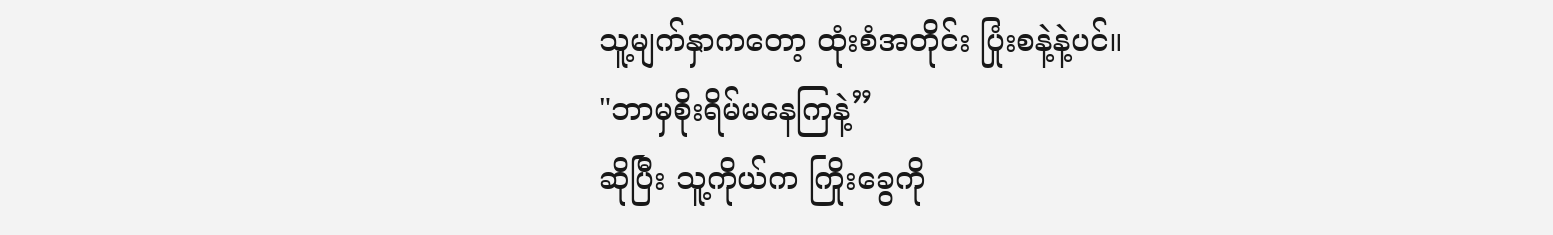သူ့မျက်နှာကတော့ ထုံးစံအတိုင်း ပြုံးစနဲ့နဲ့ပင်။
"ဘာမှစိုးရိမ်မနေကြနဲ့”
ဆိုပြီး သူ့ကိုယ်က ကြိုးခွေကို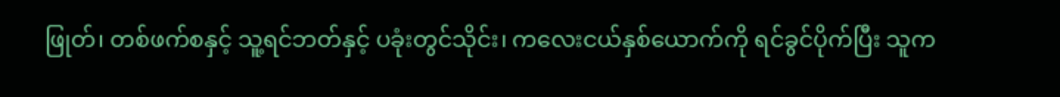ဖြုတ်၊ တစ်ဖက်စနှင့် သူ့ရင်ဘတ်နှင့် ပခုံးတွင်သိုင်း၊ ကလေးငယ်နှစ်ယောက်ကို ရင်ခွင်ပိုက်ပြီး သူက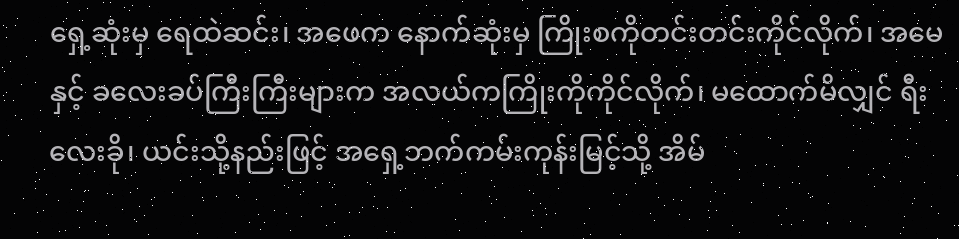ရှေ့ဆုံးမှ ရေထဲဆင်း၊ အဖေက နောက်ဆုံးမှ ကြိုးစကိုတင်းတင်းကိုင်လိုက်၊ အမေနှင့် ခလေးခပ်ကြီးကြီးများက အလယ်ကကြိုးကိုကိုင်လိုက်၊ မထောက်မိလျှင် ရီးလေးခို၊ ယင်းသို့နည်းဖြင့် အရှေ့ဘက်ကမ်းကုန်းမြင့်သို့ အိမ်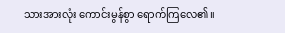သားအားလုံး ကောင်းမွန်စွာ ရောက်ကြလေ၏။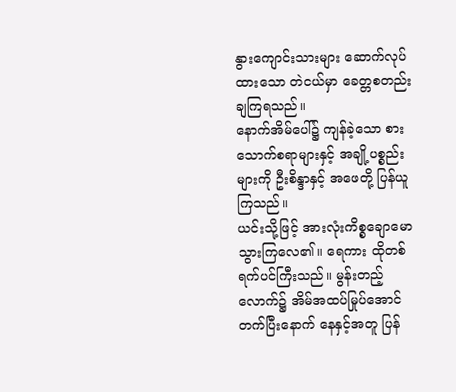နွားကျောင်းသားများ ဆောက်လုပ်ထားသော တဲငယ်မှာ ခေတ္တစတည်းချကြရသည်။
နောက်အိမ်ပေါ်၌ ကျန်ခဲ့သော စားသောက်စရာများနှင့် အချို့ပစ္စည်းများကို ဦးစိန္ဒာနှင့် အဖေတို့ ပြန်ယူကြသည်။
ယင်းသို့ဖြင့် အားလုံးကိစ္စချောမောသွားကြလေ၏။ ရေကား ထိုတစ်ရက်ပင်ကြီးသည်။ မွန်းတည့်လောက်၌ အိမ်အထပ်မြုပ်အောင်တက်ပြီးနောက် နေနှင့်အတူ ပြန်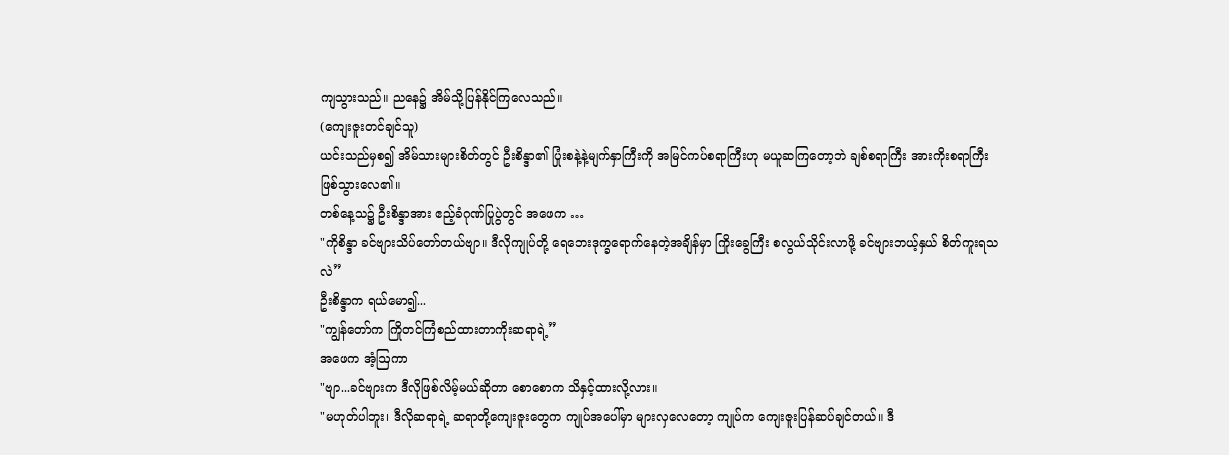ကျသွားသည်။ ညနေ၌ အိမ်သို့ပြန်နိုင်ကြလေသည်။
(ကျေးဇူးတင်ချင်သူ)
ယင်းသည်မှစ၍ အိမ်သားများစိတ်တွင် ဦးစိန္ဒာ၏ ပြုံးစနဲ့နဲ့မျက်နှာကြီးကို အမြင်ကပ်စရာကြီးဟု မယူဆကြတော့ဘဲ ချစ်စရာကြီး အားကိုးစရာကြီး
ဖြစ်သွားလေ၏။
တစ်နေ့သ၌ ဦးစိန္ဒာအား ဧည့်ခံဂုဏ်ပြုပွဲတွင် အဖေက …
"ကိုစိန္ဒာ ခင်ဗျားသိပ်တော်တယ်ဗျာ။ ဒီလိုကျုပ်တို့ ရေဘေးဒုက္ခရောက်နေတဲ့အချိန်မှာ ကြိုးခွေကြီး စလွယ်သိုင်းလာဖို့ ခင်ဗျားဘယ့်နှယ် စိတ်ကူးရသလဲ”
ဦးစိန္ဒာက ရယ်မော၍...
"ကျွန်တော်က ကြိုတင်ကြံစည်ထားတာကိုးဆရာရဲ့”
အဖေက အံ့ဩကာ
"ဗျာ...ခင်ဗျားက ဒီလိုဖြစ်လိမ့်မယ်ဆိုတာ စောစောက သိနှင့်ထားလို့လား။
"မဟုတ်ပါဘူး၊ ဒီလိုဆရာရဲ့ ဆရာတို့ကျေးဇူးတွေက ကျုပ်အပေါ်မှာ များလှလေတော့ ကျုပ်က ကျေးဇူးပြန်ဆပ်ချင်တယ်။ ဒီ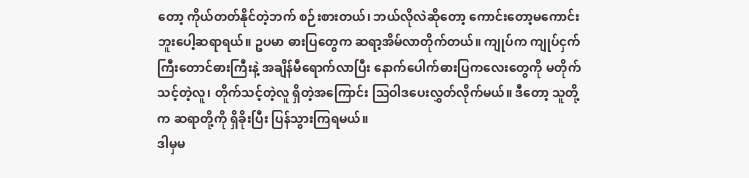တော့ ကိုယ်တတ်နိုင်တဲ့ဘက် စဉ်းစားတယ်၊ ဘယ်လိုလဲဆိုတော့ ကောင်းတော့မကောင်းဘူးပေါ့ဆရာရယ်။ ဥပမာ ဓားပြတွေက ဆရာ့အိမ်လာတိုက်တယ်။ ကျုပ်က ကျုပ်ငှက်ကြီးတောင်ဓားကြီးနဲ့ အချိန်မီရောက်လာပြီး နောက်ပေါက်ဓားပြကလေးတွေကို မတိုက်သင့်တဲ့လူ၊ တိုက်သင့်တဲ့လူ ရှိတဲ့အကြောင်း သြဝါဒပေးလွှတ်လိုက်မယ်။ ဒီတော့ သူတို့က ဆရာတို့ကို ရှိခိုးပြီး ပြန်သွားကြရမယ်။
ဒါမှမ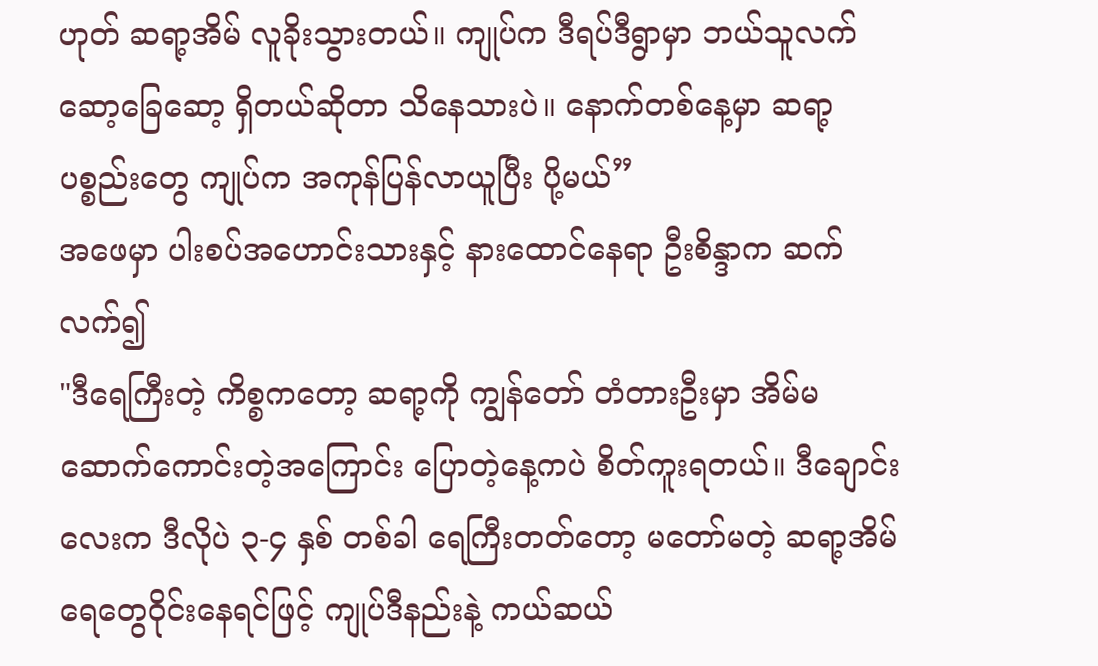ဟုတ် ဆရာ့အိမ် လူခိုးသွားတယ်။ ကျုပ်က ဒီရပ်ဒီရွာမှာ ဘယ်သူလက်ဆော့ခြေဆော့ ရှိတယ်ဆိုတာ သိနေသားပဲ။ နောက်တစ်နေ့မှာ ဆရာ့ပစ္စည်းတွေ ကျုပ်က အကုန်ပြန်လာယူပြီး ပို့မယ်”
အဖေမှာ ပါးစပ်အဟောင်းသားနှင့် နားထောင်နေရာ ဦးစိန္ဒာက ဆက်လက်၍
"ဒီရေကြီးတဲ့ ကိစ္စကတော့ ဆရာ့ကို ကျွန်တော် တံတားဦးမှာ အိမ်မဆောက်ကောင်းတဲ့အကြောင်း ပြောတဲ့နေ့ကပဲ စိတ်ကူးရတယ်။ ဒီချောင်းလေးက ဒီလိုပဲ ၃-၄ နှစ် တစ်ခါ ရေကြီးတတ်တော့ မတော်မတဲ့ ဆရာ့အိမ် ရေတွေဝိုင်းနေရင်ဖြင့် ကျုပ်ဒီနည်းနဲ့ ကယ်ဆယ်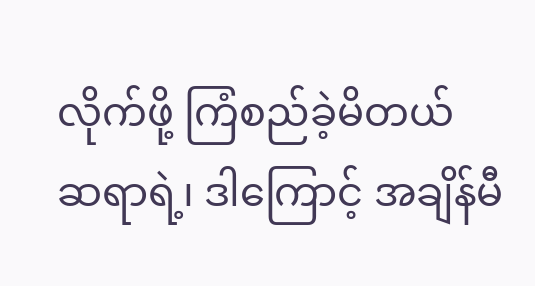လိုက်ဖို့ ကြံစည်ခဲ့မိတယ် ဆရာရဲ့၊ ဒါကြောင့် အချိန်မီ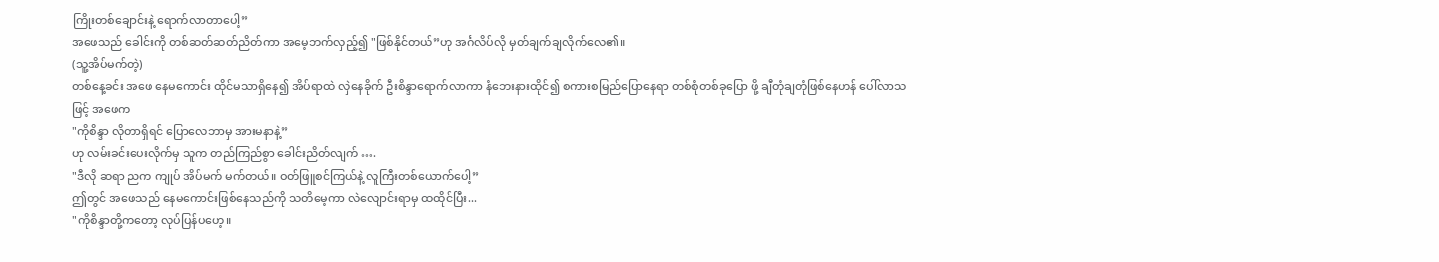ကြိုးတစ်ချောင်းနဲ့ ရောက်လာတာပေါ့”
အဖေသည် ခေါင်းကို တစ်ဆတ်ဆတ်ညိတ်ကာ အမေ့ဘက်လှည့်၍ "ဖြစ်နိုင်တယ်”ဟု အင်္ဂလိပ်လို မှတ်ချက်ချလိုက်လေ၏။
(သူ့အိပ်မက်တဲ့)
တစ်နေ့ခင်း အဖေ နေမကောင်း ထိုင်မသာရှိနေ၍ အိပ်ရာထဲ လှဲနေခိုက် ဦးစိန္ဒာရောက်လာကာ နံဘေးနားထိုင်၍ စကားစမြည်ပြောနေရာ တစ်စုံတစ်ခုပြော ဖို့ ချီတုံချတုံဖြစ်နေဟန် ပေါ်လာသဖြင့် အဖေက
"ကိုစိန္ဒာ လိုတာရှိရင် ပြောလေဘာမှ အားမနာနဲ့”
ဟု လမ်းခင်းပေးလိုက်မှ သူက တည်ကြည်စွာ ခေါင်းညိတ်လျက် ….
"ဒီလို ဆရာ ညက ကျုပ် အိပ်မက် မက်တယ်။ ဝတ်ဖြူစင်ကြယ်နဲ့ လူကြီးတစ်ယောက်ပေါ့”
ဤတွင် အဖေသည် နေမကောင်းဖြစ်နေသည်ကို သတိမေ့ကာ လဲလျောင်းရာမှ ထထိုင်ပြီး...
"ကိုစိန္ဒာတို့ကတော့ လုပ်ပြန်ပဟေ့။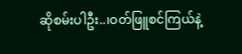ဆိုစမ်းပါဦး..၊ဝတ်ဖြူစင်ကြယ်နဲ့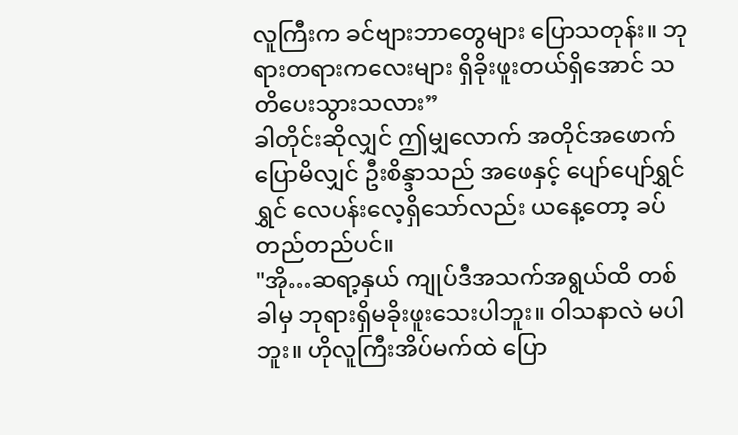လူကြီးက ခင်ဗျားဘာတွေများ ပြောသတုန်း။ ဘုရားတရားကလေးများ ရှိခိုးဖူးတယ်ရှိအောင် သတိပေးသွားသလား”
ခါတိုင်းဆိုလျှင် ဤမျှလောက် အတိုင်အဖောက်ပြောမိလျှင် ဦးစိန္ဒာသည် အဖေနှင့် ပျော်ပျော်ရွှင်ရွှင် လေပန်းလေ့ရှိသော်လည်း ယနေ့တော့ ခပ်တည်တည်ပင်။
"အို…ဆရာ့နှယ် ကျုပ်ဒီအသက်အရွယ်ထိ တစ်ခါမှ ဘုရားရှိမခိုးဖူးသေးပါဘူး။ ဝါသနာလဲ မပါဘူး။ ဟိုလူကြီးအိပ်မက်ထဲ ပြော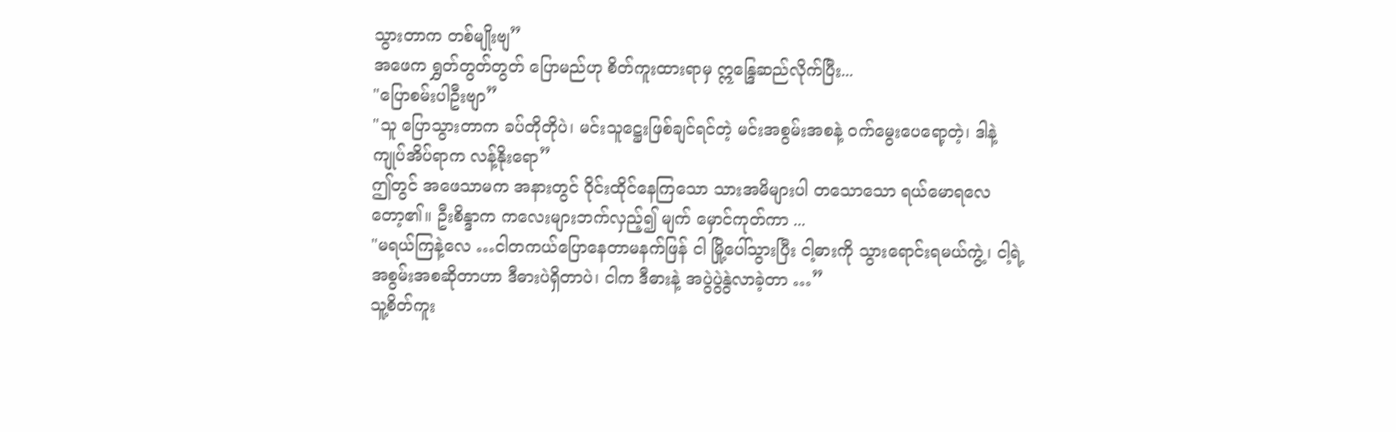သွားတာက တစ်မျိုးဗျ”
အဖေက ရွှတ်တွတ်တွတ် ပြောမည်ဟု စိတ်ကူးထားရာမှ ဣန္ဒြေဆည်လိုက်ပြီး...
"ပြောစမ်းပါဦးဗျာ”
"သူ ပြောသွားတာက ခပ်တိုတိုပဲ၊ မင်းသူဋ္ဌေးဖြစ်ချင်ရင်တဲ့ မင်းအစွမ်းအစနဲ့ ဝက်မွေးပေရော့တဲ့၊ ဒါနဲ့ ကျုပ်အိပ်ရာက လန့်နိုးရော”
ဤတွင် အဖေသာမက အနားတွင် ဝိုင်းထိုင်နေကြသော သားအမိများပါ တသောသော ရယ်မောရလေတော့၏။ ဦးစိန္ဒာက ကလေးများဘက်လှည့်၍ မျက် မှောင်ကုတ်ကာ ...
"မရယ်ကြနဲ့လေ …ငါတကယ်ပြောနေတာမနက်ဖြန် ငါ မြို့ပေါ်သွားပြီး ငါ့ဓားကို သွားရောင်းရမယ်ကွဲ့၊ ငါ့ရဲ့အစွမ်းအစဆိုတာဟာ ဒီဓားပဲရှိတာပဲ၊ ငါက ဒီဓားနဲ့ အပွဲပွဲနွဲလာခဲ့တာ …”
သူ့စိတ်ကူး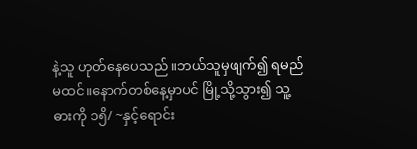နဲ့သူ ဟုတ်နေပေသည်။ဘယ်သူမှဖျက်၍ ရမည်မထင်။နောက်တစ်နေ့မှာပင် မြို့သို့သွား၍ သူ့ဓားကို ၁၅ိ/ ~နှင့်ရောင်း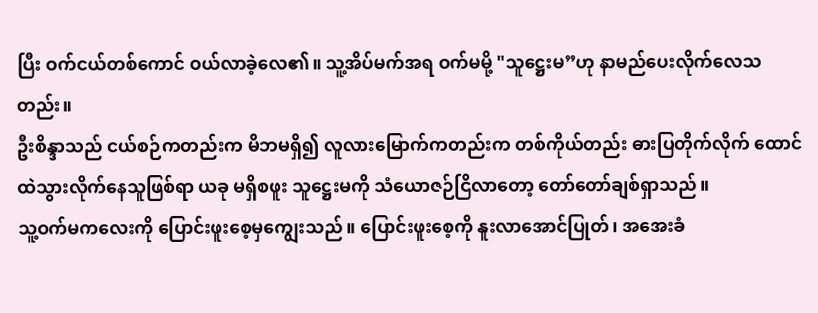ပြီး ဝက်ငယ်တစ်ကောင် ဝယ်လာခဲ့လေ၏။ သူ့အိပ်မက်အရ ဝက်မမို့ "သူဋ္ဌေးမ”ဟု နာမည်ပေးလိုက်လေသတည်း။
ဦးစိန္ဒာသည် ငယ်စဉ်ကတည်းက မိဘမရှိ၍ လူလားမြောက်ကတည်းက တစ်ကိုယ်တည်း ဓားပြတိုက်လိုက် ထောင်ထဲသွားလိုက်နေသူဖြစ်ရာ ယခု မရှိစဖူး သူဋ္ဌေးမကို သံယောဇဉ်ငြိလာတော့ တော်တော်ချစ်ရှာသည်။
သူ့ဝက်မကလေးကို ပြောင်းဖူးစေ့မှကျွေးသည်။ ပြောင်းဖူးစေ့ကို နူးလာအောင်ပြုတ်၊ အအေးခံ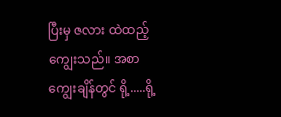ပြီးမှ ဇလား ထဲထည့်ကျွေးသည်။ အစာကျွေးချိန်တွင် ရို့.....ရို့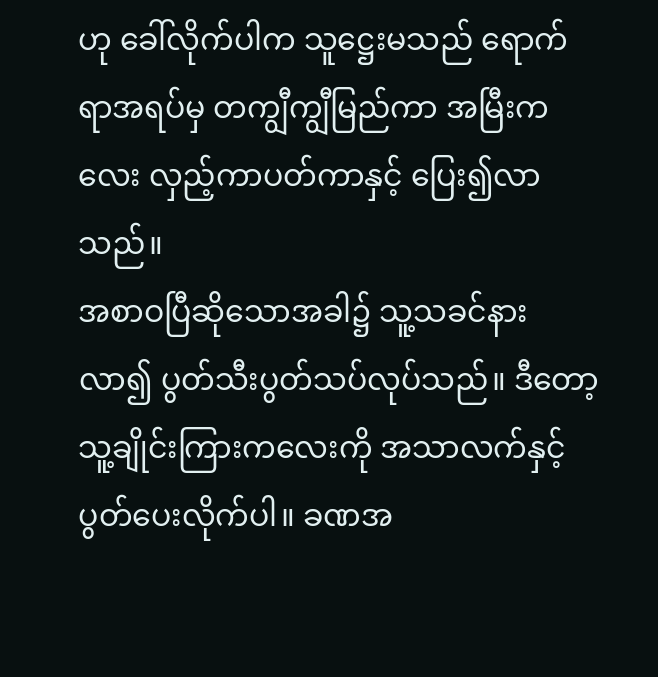ဟု ခေါ်လိုက်ပါက သူဋ္ဌေးမသည် ရောက်ရာအရပ်မှ တကျွီကျွီမြည်ကာ အမြီးကလေး လှည့်ကာပတ်ကာနှင့် ပြေး၍လာသည်။
အစာဝပြီဆိုသောအခါ၌ သူ့သခင်နားလာ၍ ပွတ်သီးပွတ်သပ်လုပ်သည်။ ဒီတော့ သူ့ချိုင်းကြားကလေးကို အသာလက်နှင့် ပွတ်ပေးလိုက်ပါ။ ခဏအ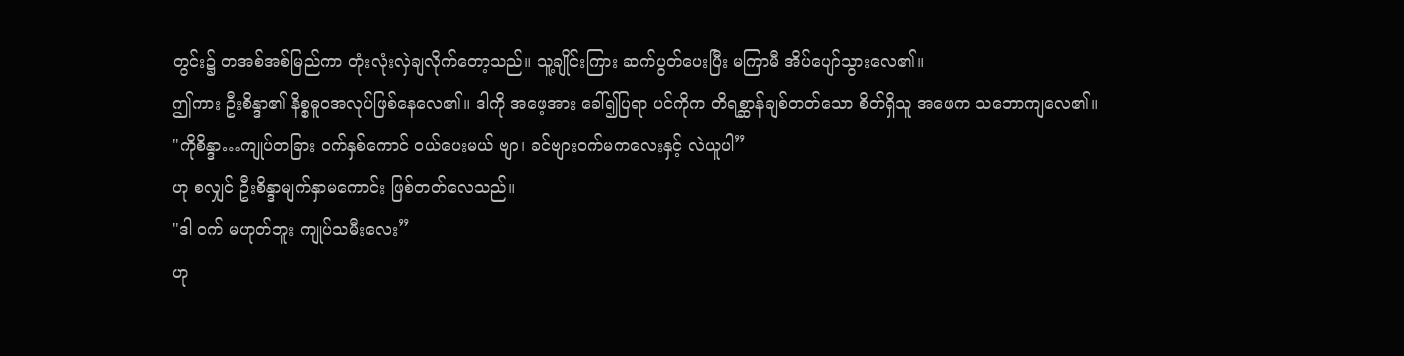တွင်း၌ တအစ်အစ်မြည်ကာ တုံးလုံးလှဲချလိုက်တော့သည်။ သူ့ချိုင်းကြား ဆက်ပွတ်ပေးပြီး မကြာမီ အိပ်ပျော်သွားလေ၏။
ဤကား ဦးစိန္ဒာ၏ နိစ္စဓူဝအလုပ်ဖြစ်နေလေ၏။ ဒါကို အဖေ့အား ခေါ်၍ပြရာ ပင်ကိုက တိရစ္ဆာန်ချစ်တတ်သော စိတ်ရှိသူ အဖေက သဘောကျလေ၏။
"ကိုစိန္ဒာ…ကျုပ်တခြား ဝက်နှစ်ကောင် ဝယ်ပေးမယ် ဗျာ၊ ခင်ဗျားဝက်မကလေးနှင့် လဲယူပါ”
ဟု စလျှင် ဦးစိန္ဒာမျက်နှာမကောင်း ဖြစ်တတ်လေသည်။
"ဒါ ဝက် မဟုတ်ဘူး ကျုပ်သမီးလေး”
ဟု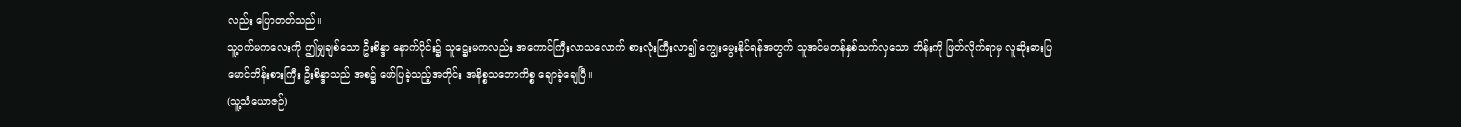လည်း ပြောတတ်သည်။
သူ့ဝက်မကလေးကို ဤမျှချစ်သော ဦးစိန္ဒာ နောက်ပိုင်း၌ သူဋ္ဌေးမကလည်း အကောင်ကြီးလာသလောက် စားလုံးကြီးလာ၍ ကျွေးမွေးနိုင်ရန်အတွက် သူအင်မတန်နှစ်သက်လှသော ဘိန်းကို ဖြတ်လိုက်ရာမှ လူဆိုးဓားပြ မောင်ဘိန်းစားကြီး ဦးစိန္ဒာသည် အစ၌ ဖော်ပြခဲ့သည့်အတိုင်း အနိစ္စသဘောကိစ္စ ချောခဲ့ချေပြီ။
(သူ့သံယောဇဉ်)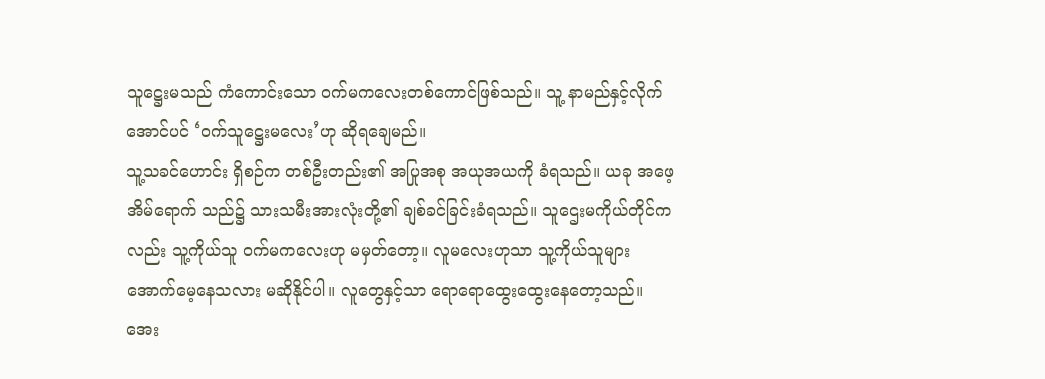သူဋ္ဌေးမသည် ကံကောင်းသော ဝက်မကလေးတစ်ကောင်ဖြစ်သည်။ သူ့ နာမည်နှင့်လိုက်အောင်ပင် ‘ဝက်သူဋ္ဌေးမလေး’ဟု ဆိုရချေမည်။
သူ့သခင်ဟောင်း ရှိစဉ်က တစ်ဦးတည်း၏ အပြုအစု အယုအယကို ခံရသည်။ ယခု အဖေ့အိမ်ရောက် သည်၌ သားသမီးအားလုံးတို့၏ ချစ်ခင်ခြင်းခံရသည်။ သူဌေးမကိုယ်တိုင်ကလည်း သူ့ကိုယ်သူ ဝက်မကလေးဟု မမှတ်တော့။ လူမလေးဟုသာ သူ့ကိုယ်သူများ အောက်မေ့နေသလား မဆိုနိုင်ပါ။ လူတွေနှင့်သာ ရောရောထွေးထွေးနေတော့သည်။
အေး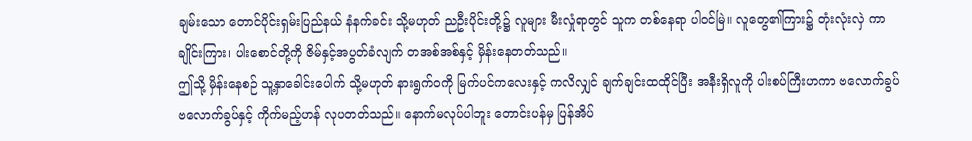ချမ်းသော တောင်ပိုင်းရှမ်းပြည်နယ် နံနက်ခင်း သို့မဟုတ် ညဦးပိုင်းတို့၌ လူများ မီးလှုံရာတွင် သူက တစ်နေရာ ပါဝင်မြဲ။ လူတွေ၏ကြား၌ တုံးလုံးလှဲ ကာ ချိုင်းကြား၊ ပါးစောင်တို့ကို ဇိမ်နှင့်အပွတ်ခံလျက် တအစ်အစ်နှင့် မှိန်းနေတတ်သည်။
ဤသို့ မှိန်းနေစဉ် သူ့နှာခေါင်းပေါက် သို့မဟုတ် နားရွက်ဝကို မြက်ပင်ကလေးနှင့် ကလိလျှင် ချက်ချင်းထထိုင်ပြီး အနီးရှိလူကို ပါးစပ်ကြီးဟကာ ဗလောက်ခွပ် ဗလောက်ခွပ်နှင့် ကိုက်မည့်ဟန် လုပတတ်သည်။ နောက်မလုပ်ပါဘူး တောင်းပန်မှ ပြန်အိပ်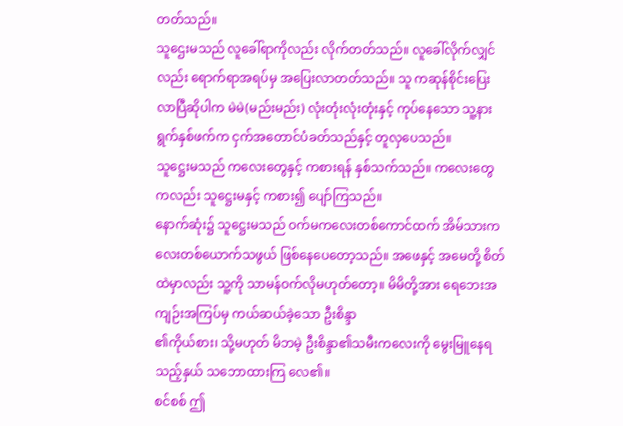တတ်သည်။
သူဌေးမသည် လူခေါ်ရာကိုလည်း လိုက်တတ်သည်။ လူခေါ်လိုက်လျှင်လည်း ရောက်ရာအရပ်မှ အပြေးလာတတ်သည်။ သူ ကဆုန်စိုင်းပြေးလာပြီဆိုပါက မဲမဲ(မည်းမည်း) လုံးတုံးလုံးတုံးနှင့် ကုပ်နေသော သူ့နားရွက်နှစ်ဖက်က ငှက်အတောင်ပံခတ်သည်နှင့် တူလှပေသည်။
သူဋ္ဌေးမသည် ကလေးတွေနှင့် ကစားရန် နှစ်သက်သည်။ ကလေးတွေကလည်း သူဋ္ဌေးမနှင့် ကစား၍ ပျော်ကြသည်။
နောက်ဆုံး၌ သူဋ္ဌေးမသည် ဝက်မကလေးတစ်ကောင်ထက် အိမ်သားကလေးတစ်ယောက်သဖွယ် ဖြစ်နေပေတော့သည်။ အဖေနှင့် အမေတို့ စိတ်ထဲမှာလည်း သူ့ကို သာမန်ဝက်လိုမဟုတ်တော့။ မိမိတို့အား ရေဘေးအကျဉ်းအကြပ်မှ ကယ်ဆယ်ခဲ့သော ဦးစိန္ဒာ
၏ကိုယ်စား၊ သို့မဟုတ် မိဘမဲ့ ဦးစိန္ဒာ၏သမီးကလေးကို မွေးမြူနေရသည့်နှယ် သဘောထားကြ လေ၏။
စင်စစ် ဤ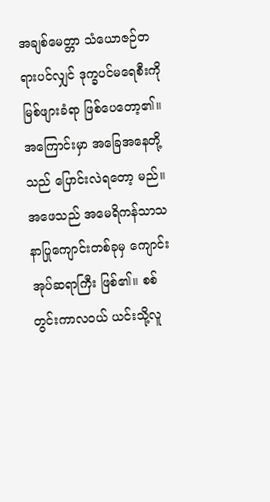အချစ်မေတ္တာ သံယောဇဉ်တရားပင်လျှင် ဒုက္ခပင်မရေစီးကို မြစ်ဖျားခံရာ ဖြစ်ပေတော့၏။ အကြောင်းမှာ အခြေအနေတို့သည် ပြောင်းလဲရတော့ မည်။
အဖေသည် အမေရိကန်သာသနာပြုကျောင်းတစ်ခုမှ ကျောင်းအုပ်ဆရာကြီး ဖြစ်၏။ စစ်တွင်းကာလဝယ် ယင်းသို့လူ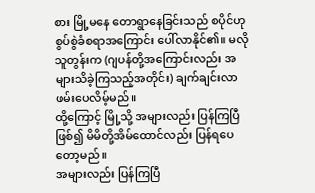စား မြို့မနေ တောရွာနေခြင်းသည် စပိုင်ဟု စွပ်စွဲခံစရာအကြောင်း ပေါ်လာနိုင်၏။ မလိုသူတွန်းက (ဂျပန်တို့အကြောင်းလည်း အများသိခဲ့ကြသည့်အတိုင်း) ချက်ချင်းလာဖမ်းပေလိမ့်မည်။
ထို့ကြောင့် မြို့သို့ အများလည်း ပြန်ကြပြီဖြစ်၍ မိမိတို့အိမ်ထောင်လည်း ပြန်ရပေတော့မည်။
အများလည်း ပြန်ကြပြီ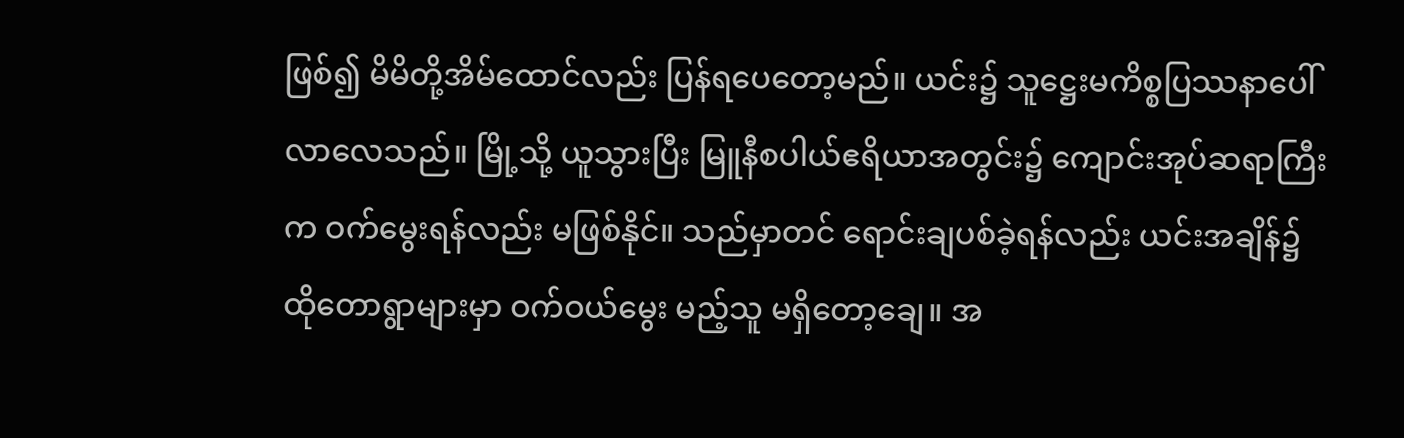ဖြစ်၍ မိမိတို့အိမ်ထောင်လည်း ပြန်ရပေတော့မည်။ ယင်း၌ သူဋ္ဌေးမကိစ္စပြဿနာပေါ်လာလေသည်။ မြို့သို့ ယူသွားပြီး မြူနီစပါယ်ဧရိယာအတွင်း၌ ကျောင်းအုပ်ဆရာကြီးက ဝက်မွေးရန်လည်း မဖြစ်နိုင်။ သည်မှာတင် ရောင်းချပစ်ခဲ့ရန်လည်း ယင်းအချိန်၌ ထိုတောရွာများမှာ ဝက်ဝယ်မွေး မည့်သူ မရှိတော့ချေ။ အ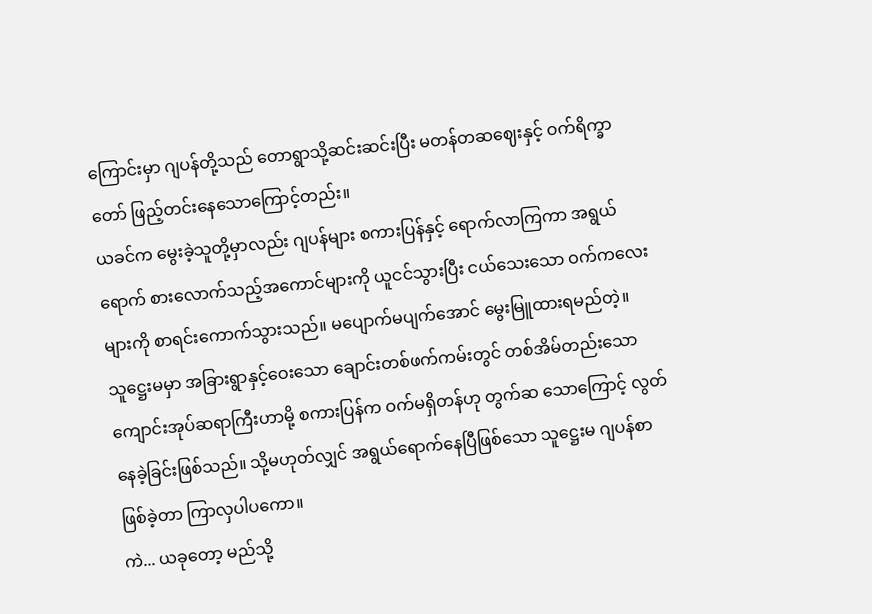ကြောင်းမှာ ဂျပန်တို့သည် တောရွာသို့ဆင်းဆင်းပြီး မတန်တဆဈေးနှင့် ဝက်ရိက္ခာတော် ဖြည့်တင်းနေသောကြောင့်တည်း။
ယခင်က မွေးခဲ့သူတို့မှာလည်း ဂျပန်များ စကားပြန်နှင့် ရောက်လာကြကာ အရွယ်ရောက် စားလောက်သည့်အကောင်များကို ယူငင်သွားပြီး ငယ်သေးသော ဝက်ကလေးများကို စာရင်းကောက်သွားသည်။ မပျောက်မပျက်အောင် မွေးမြူထားရမည်တဲ့။
သူဋ္ဌေးမမှာ အခြားရွာနှင့်ဝေးသော ချောင်းတစ်ဖက်ကမ်းတွင် တစ်အိမ်တည်းသော ကျောင်းအုပ်ဆရာကြီးဟာမို့ စကားပြန်က ဝက်မရှိတန်ဟု တွက်ဆ သောကြောင့် လွတ်နေခဲ့ခြင်းဖြစ်သည်။ သို့မဟုတ်လျှင် အရွယ်ရောက်နေပြီဖြစ်သော သူဋ္ဌေးမ ဂျပန်စာဖြစ်ခဲ့တာ ကြာလှပါပကော။
ကဲ... ယခုတော့ မည်သို့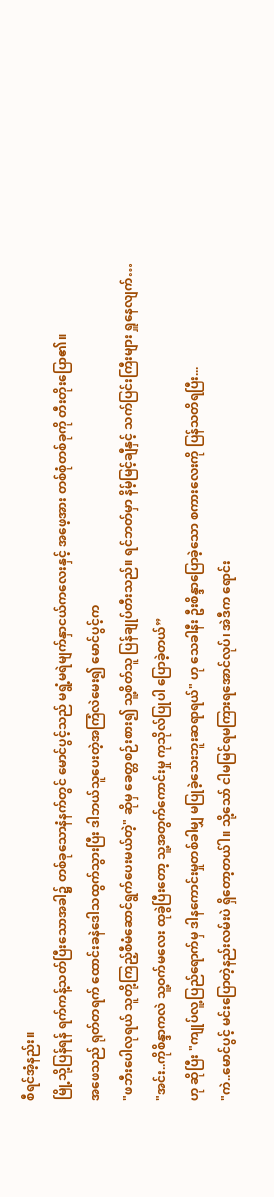စီရင်အံ့နည်း။
မြို့သို့ပြန်ရန် ရက်ကန့်သတ်ပြီးသောအခါ၌ တစ်ခုသောနံနက်တွင် မောင်ပွင့်သည် မရွံ့မရဲမျက်နှာငယ်ကလေးနှင့် အဖေ့အား တစ်စုံတစ်ခုကို တီးတိုးပြော၏။
အဖေသည် ရုတ်တရက် ထောင်းခနဲဒေါသထွက်သွားပြီး ဒါဘယ်သူပေးတဲ့အကြံလဲမေး၍ မောင်ပွင့်က
"ဖဘီးပေါလုရယ် သူတို့ကြည့်စီမံဆောင်ရွက်ပေးမယ်တဲ့" ဆိုမှ ခေတ္တစဉ်းစား၍ သူ့စိတ်သူ ပြန်ချုပ်တီးသည်။ ရင်ဘတ်မှာ နိမ့်မြင့်ချီနှင့် သက်ပြင်းကြီးများ ရှူနေလျက်…
"အင်း..ကိုစိန္ဒာကလဲ သူ့ဝက်မလေး ထုခွဲပြီးတော့ သူ့အတွက်ကောင်းမှု ကုသိုလ်ပြုပါ ပြောခဲ့တယ်”
ဟု ဆိုပြီး "ကျုပ်လူ့ပြည်ရောက်မှ ဒါနကောင်းမှုတစ်ခါမျှ မပြုခဲ့သေးဘူးဆရာရယ်" ဟု သေခါနီး ဦးစိန္ဒာပြောခဲ့သော စကားလေးကို ပြန်သတိရပြီး...
"ကဲ..မောင်ပွင့် မင်းပြောတဲ့နည်းလမ်းပဲ ရှိတော့တယ်ါ။ သို့သော် ငါမမြင်ရမကြားရအောင်လုပ်၊ အဲဒီက ရောင်း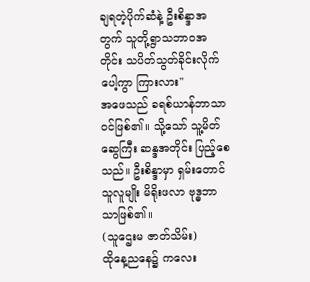ချရတဲ့ပိုက်ဆံနဲ့ ဦးစိန္ဒာအတွက် သူတို့ရွာသဘာဝအတိုင်း သပိတ်သွတ်ခိုင်းလိုက်ပေါ့ကွာ ကြားလား"
အဖေသည် ခရစ်ယာန်ဘာသာဝင်ဖြစ်၏။ သို့သော် သူ့မိတ်ဆွေကြီး ဆန္ဒအတိုင်း ပြည့်စေသည်။ ဦးစိန္ဒာမှာ ရှမ်းတောင်သူလူမျိုး မိရိုးဖလာ ဗုဒ္ဓဘာ သာဖြစ်၏။
(သူဌေးမ ဇာတ်သိမ်း)
ထိုနေ့ညနေ၌ ကလေး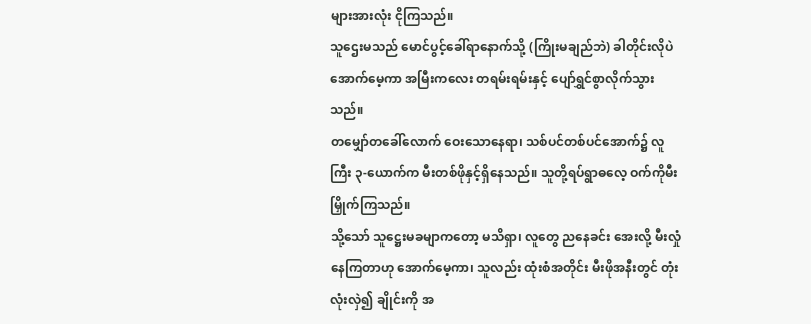များအားလုံး ငိုကြသည်။
သူဌေးမသည် မောင်ပွင့်ခေါ်ရာနောက်သို့ (ကြိုးမချည်ဘဲ) ခါတိုင်းလိုပဲအောက်မေ့ကာ အမြီးကလေး တရမ်းရမ်းနှင့် ပျော်ရွှင်စွာလိုက်သွားသည်။
တမျှော်တခေါ်လောက် ဝေးသောနေရာ၊ သစ်ပင်တစ်ပင်အောက်၌ လူကြီး ၃-ယောက်က မီးတစ်ဖိုနှင့်ရှိနေသည်။ သူတို့ရပ်ရွာဓလေ့ ဝက်ကိုမီးမြှိုက်ကြသည်။
သို့သော် သူဋ္ဌေးမခမျာကတော့ မသိရှာ၊ လူတွေ ညနေခင်း အေးလို့ မီးလှုံနေကြတာဟု အောက်မေ့ကာ၊ သူလည်း ထုံးစံအတိုင်း မီးဖိုအနီးတွင် တုံးလုံးလှဲ၍ ချိုင်းကို အ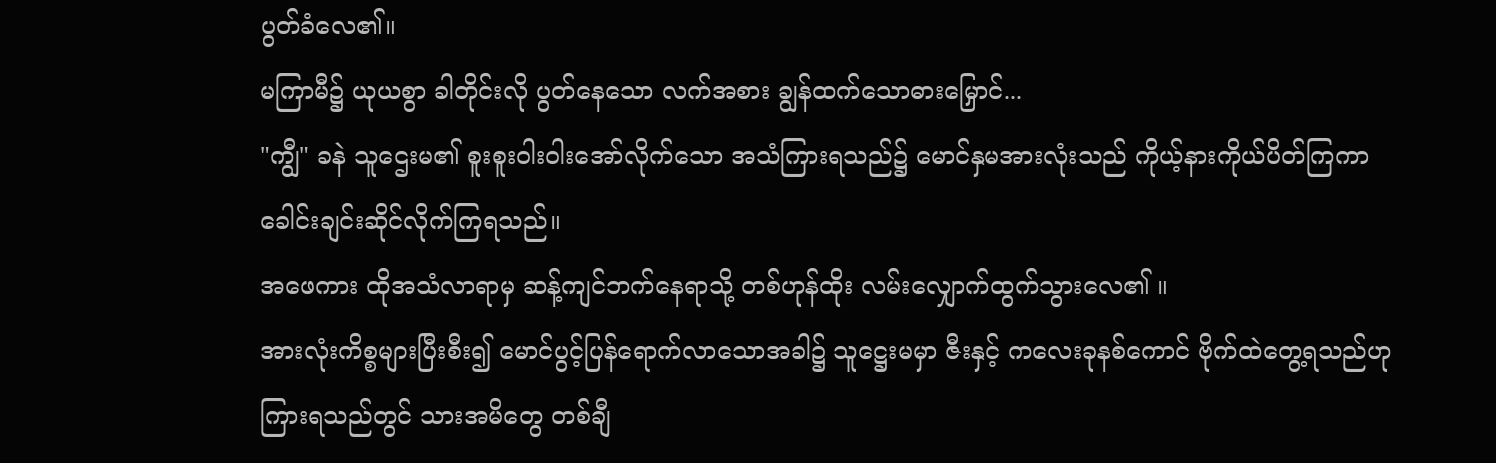ပွတ်ခံလေ၏။
မကြာမီ၌ ယုယစွာ ခါတိုင်းလို ပွတ်နေသော လက်အစား ချွန်ထက်သောဓားမြှောင်...
"ကျွီ" ခနဲ သူဌေးမ၏ စူးစူးဝါးဝါးအော်လိုက်သော အသံကြားရသည်၌ မောင်နှမအားလုံးသည် ကိုယ့်နားကိုယ်ပိတ်ကြကာ ခေါင်းချင်းဆိုင်လိုက်ကြရသည်။
အဖေကား ထိုအသံလာရာမှ ဆန့်ကျင်ဘက်နေရာသို့ တစ်ဟုန်ထိုး လမ်းလျှောက်ထွက်သွားလေ၏ ။
အားလုံးကိစ္စများပြီးစီး၍ မောင်ပွင့်ပြန်ရောက်လာသောအခါ၌ သူဋ္ဌေးမမှာ ဇီးနှင့် ကလေးခုနစ်ကောင် ဗိုက်ထဲတွေ့ရသည်ဟု ကြားရသည်တွင် သားအမိတွေ တစ်ချီ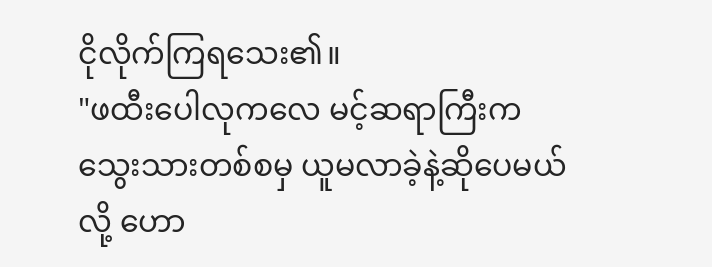ငိုလိုက်ကြရသေး၏။
"ဖထီးပေါလုကလေ မင့်ဆရာကြီးက သွေးသားတစ်စမှ ယူမလာခဲ့နဲ့ဆိုပေမယ်လို့ ဟော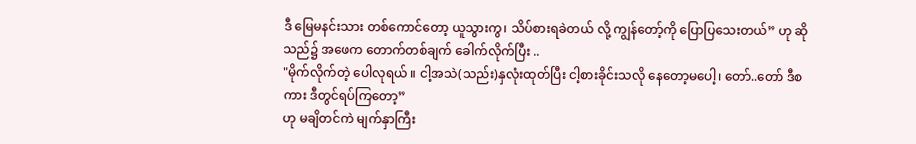ဒီ မြေမနင်းသား တစ်ကောင်တော့ ယူသွားကွ၊ သိပ်စားရခဲတယ် လို့ ကျွန်တော့်ကို ပြောပြသေးတယ်” ဟု ဆိုသည်၌ အဖေက တောက်တစ်ချက် ခေါက်လိုက်ပြီး ..
"မိုက်လိုက်တဲ့ ပေါလုရယ် ။ ငါ့အသဲ(သည်း)နှလုံးထုတ်ပြီး ငါ့စားခိုင်းသလို နေတော့မပေါ့၊ တော်..တော် ဒီစကား ဒီတွင်ရပ်ကြတော့”
ဟု မချိတင်ကဲ မျက်နှာကြီး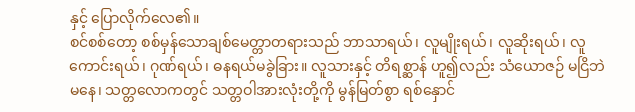နှင့် ပြောလိုက်လေ၏။
စင်စစ်တော့ စစ်မှန်သောချစ်မေတ္တာတရားသည် ဘာသာရယ်၊ လူမျိုးရယ်၊ လူဆိုးရယ်၊ လူကောင်းရယ်၊ ဂုဏ်ရယ်၊ ဓနရယ်မခွဲခြား။ လူသားနှင့် တိရစ္ဆာန် ဟူ၍လည်း သံယောဇဉ် မငြိဘဲမနေ၊ သတ္တလောကတွင် သတ္တဝါအားလုံးတို့ကို မွန်မြတ်စွာ ရစ်နှောင်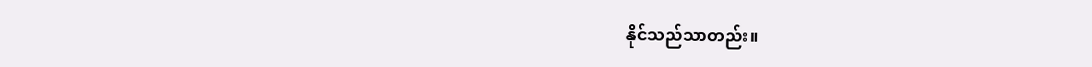နိုင်သည်သာတည်း။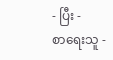- ပြီး -
စာရေးသူ -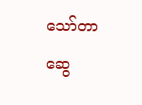သော်တာဆွေ